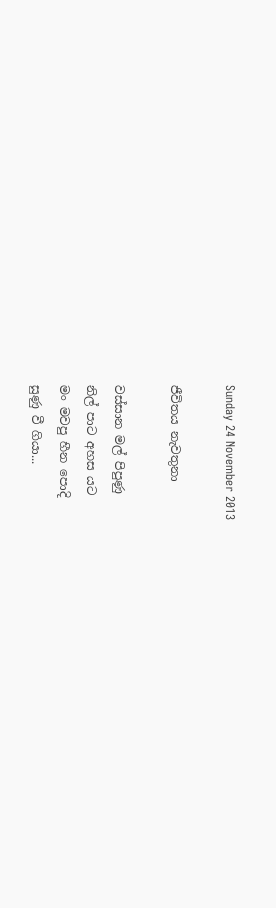Sunday 24 November 2013

ජීවිතය නැවතුනා

වස්සාන මල් පිපුණු
නිල් පාට අහස යට
මං මවපු හීන පොදි
සුණු වී ගියා...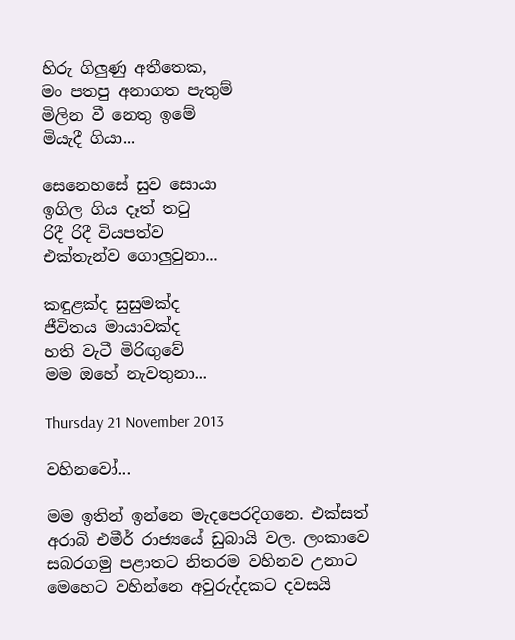හිරු ගිලුණු අතීතෙක,
මං පතපු අනාගත පැතුම්
මිලින වී නෙතු ඉමේ
මියැදී ගියා...

සෙනෙහසේ සුව සොයා
ඉගිල ගිය දෑත් තටු
රිදී රිදී වියපත්ව
එක්තැන්ව ගොලුවුනා...

කඳුළක්ද සුසුමක්ද
ජීවිතය මායාවක්ද
හති වැටී මිරිඟුවේ
මම ඔහේ නැවතුනා...

Thursday 21 November 2013

වහිනවෝ...

මම ඉතින් ඉන්නෙ මැදපෙරදිගනෙ. එක්සත් අරාබි එමීර් රාජ්‍යයේ ඩුබායි වල. ලංකාවෙ සබරගමු පළාතට නිතරම වහිනව උනාට මෙහෙට වහින්නෙ අවුරුද්දකට දවසයි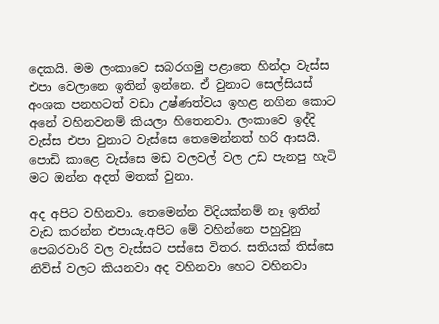දෙකයි. මම ලංකාවෙ සබරගමු පළාතෙ හින්දා වැස්ස එපා වෙලානෙ ඉතින් ඉන්නෙ. ඒ වුනාට සෙල්සියස් අංශක පනහටත් වඩා උෂ්ණත්වය ඉහළ නගින කොට අනේ වහිනවනම් කියලා හිතෙනවා. ලංකාවෙ ඉද්දි වැස්ස එපා වුනාට වැස්සෙ තෙමෙන්නත් හරි ආසයි. පොඩි කාළෙ වැස්සෙ මඩ වලවල් වල උඩ පැනපු හැටි මට ඔන්න අදත් මතක් වුනා.

අද අපිට වහිනවා. තෙමෙන්න විදියක්නම් නෑ ඉතින් වැඩ කරන්න එපායැ.අපිට මේ වහින්නෙ පහුවුනු පෙබරවාරි වල වැස්සට පස්සෙ විතර. සතියක් තිස්සෙ නිව්ස් වලට කියනවා අද වහිනවා හෙට වහිනවා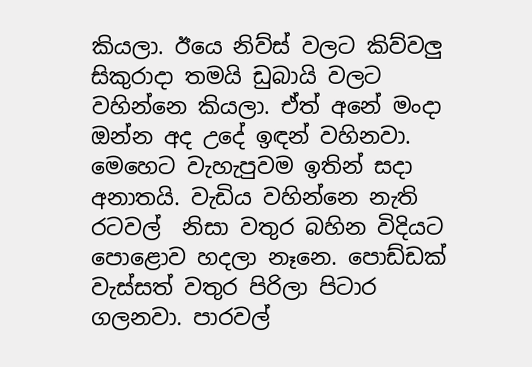කියලා. ඊයෙ නිව්ස් වලට කිව්වලු සිකුරාදා තමයි ඩුබායි වලට වහින්නෙ කියලා. ඒත් අනේ මංදා ඔන්න අද උදේ ඉඳන් වහිනවා. මෙහෙට වැහැපුවම ඉතින් සදා අනාතයි. වැඩිය වහින්නෙ නැති රටවල්  නිසා වතුර බහින විදියට පොළොව හදලා නෑනෙ. පොඩ්ඩක් වැස්සත් වතුර පිරිලා පිටාර ගලනවා. පාරවල්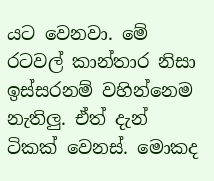යට වෙනවා. මේ රටවල් කාන්තාර නිසා ඉස්සරනම් වහින්නෙම නැතිලු. ඒත් දැන් ටිකක් වෙනස්. මොකද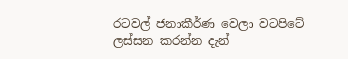රටවල් ජනාකීර්ණ වෙලා වටපිටේ ලස්සන කරන්න දැන්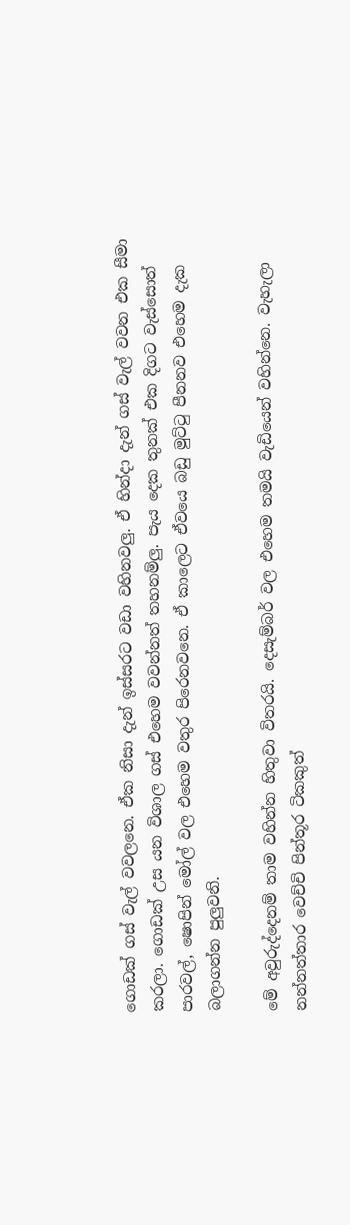ගොඩක් ගස් වැල් වවලනෙ. ඒක නිසා දැන් ඉස්සරට වඩා වහිනවලු. ඒ හින්දා දැන් ගස් වැල් වවන එක සීමා කරලා. ගොඩක් උස යන විශාල ගස් එහෙම වවන්නත් තහනම්ලු. පැය දෙක තුනක් එක දිගට වැස්සොත් පාරවල්, ෂොපින් මෝල් වල එහෙම වතුර පිරෙනවනෙ. ඒ කාලෙට ඒවයෙ බඩු මුට්ටු පීනනව එහෙම දැක බලාගන්න පුලුවනි.

මේ අවුරුද්දෙනම් තාම වහින්න හිතුවා විතරයි. දෙසැම්බර් වල එහෙම තමයි වැඩියෙන් වහින්නෙ. වැහැලා නන්නත්තාර වෙච්චි පින්තූර ටිකකුත්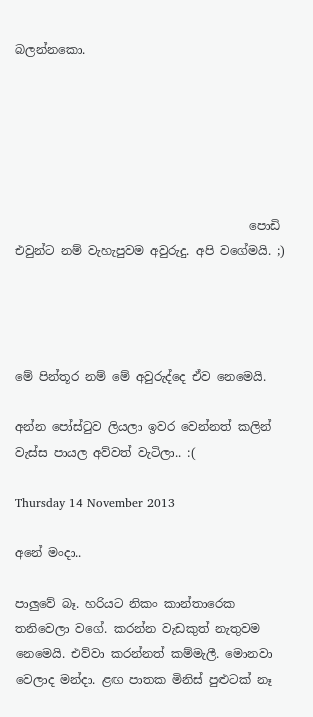බලන්නකො.






                                       පොඩි එවුන්ට නම් වැහැපුවම අවුරුදු. අපි වගේමයි. ;)




මේ පින්තූර නම් මේ අවුරුද්දෙ ඒව නෙමෙයි.

අන්න පෝස්ටුව ලියලා ඉවර වෙන්නත් කලින් වැස්ස පායල අව්වත් වැටිලා.. :(

Thursday 14 November 2013

අනේ මංදා..

පාලුවේ බෑ. හරියට නිකං කාන්තාරෙක තනිවෙලා වගේ. කරන්න වැඩකුත් නැතුවම නෙමෙයි. එව්වා කරන්නත් කම්මැලී. මොනවා වෙලාද මන්දා. ළඟ පාතක මිනිස් පුළුටක් නෑ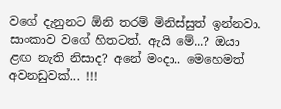වගේ දැනුනට ඕනි තරම් මිනිස්සුත් ඉන්නවා. සාංකාව වගේ හිතටත්. ඇයි මේ...? ඔයා ළඟ නැති නිසාද? අනේ මංදා.. මෙහෙමත් අවනඩුවක්... !!!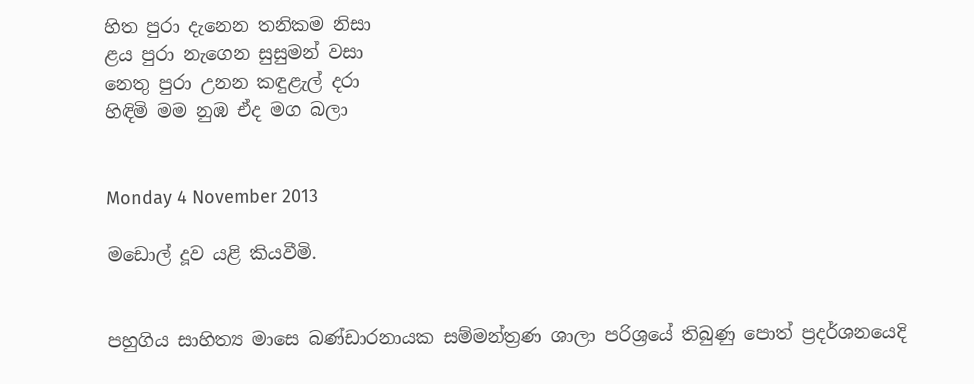හිත පුරා දැනෙන තනිකම නිසා
ළය පුරා නැගෙන සුසුමන් වසා
නෙතු පුරා උනන කඳුළැල් දරා
හිඳිමි මම නුඹ ඒද මග බලා


Monday 4 November 2013

මඩොල් දූව යළි කියවීමි.


පහුගිය සාහිත්‍ය මාසෙ බණ්ඩාරනායක සම්මන්ත්‍රණ ශාලා පරිශ්‍රයේ තිබුණු පොත් ප්‍රදර්ශනයෙදි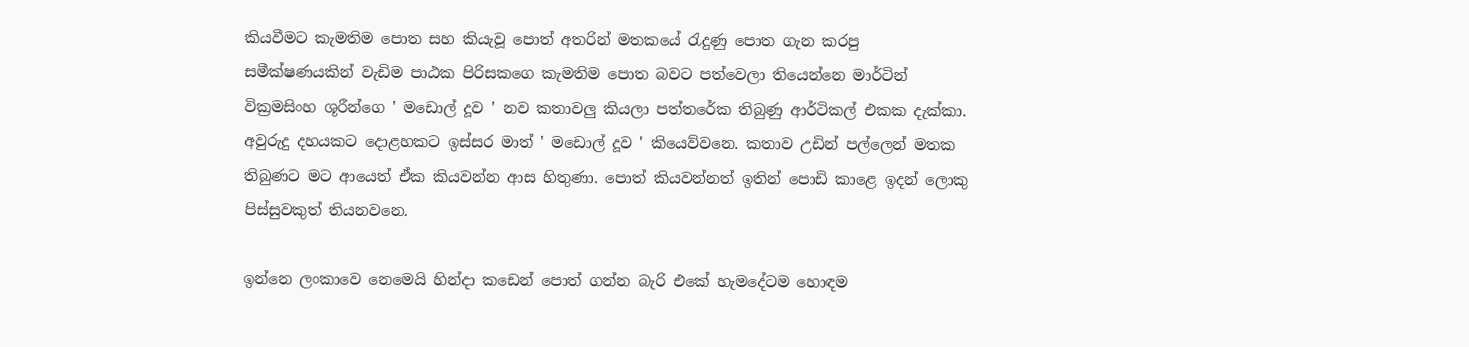කියවීමට කැමතිම පොත සහ කියැවූ පොත් අතරින් මතකයේ රැදුණු පොත ගැන කරපු සමීක්ෂණයකින් වැඩිම පාඨක පිරිසකගෙ කැමතිම පොත බවට පත්වෙලා තියෙන්නෙ මාර්ටින් වික්‍රමසිංහ ශූරීන්ගෙ ' මඩොල් දූව ' නව කතාවලු කියලා පත්තරේක තිබුණු ආර්ටිකල් එකක දැක්කා. අවුරුදු දහයකට දොළහකට ඉස්සර මාත් ' මඩොල් දූව ' කියෙව්වනෙ. කතාව උඩින් පල්ලෙන් මතක තිබුණට මට ආයෙත් ඒක කියවන්න ආස හිතුණා. පොත් කියවන්නත් ඉතින් පොඩි කාළෙ ඉදන් ලොකු පිස්සුවකුත් තියනවනෙ.

ඉන්නෙ ලංකාවෙ නෙමෙයි හින්දා කඩෙන් පොත් ගන්න බැරි එකේ හැමදේටම හොඳම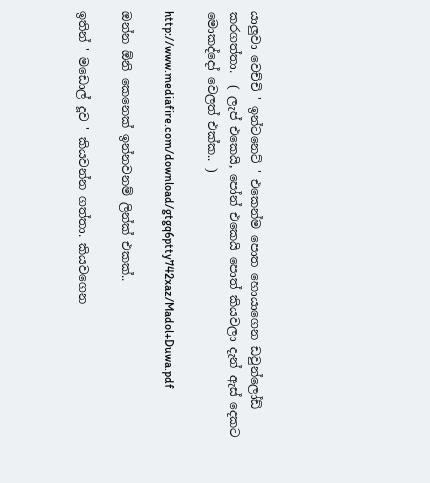යාලුවා වෙච්චි ' ඉන්ටනෙට් ' එකෙන්ම පොත හොයාගෙන ඩවුන්ලෝඩ් කරගත්තා.  ( ලැප් එකෙයි, පෝන් එකෙයි පොත් කියවලා දැන් ඇස් දෙකට මොකද්දෝ වෙලත් එක්ක.. )

http://www.mediafire.com/download/gtgq6ptty742xaz/Madol+Duwa.pdf

ඔන්න ඕනි කෙනෙක් ඉන්නවනම් ලින්ක් එකක්..

ඉතින් ' මඩොල් දූව ' කියවන්න ගත්තා. කියවගෙන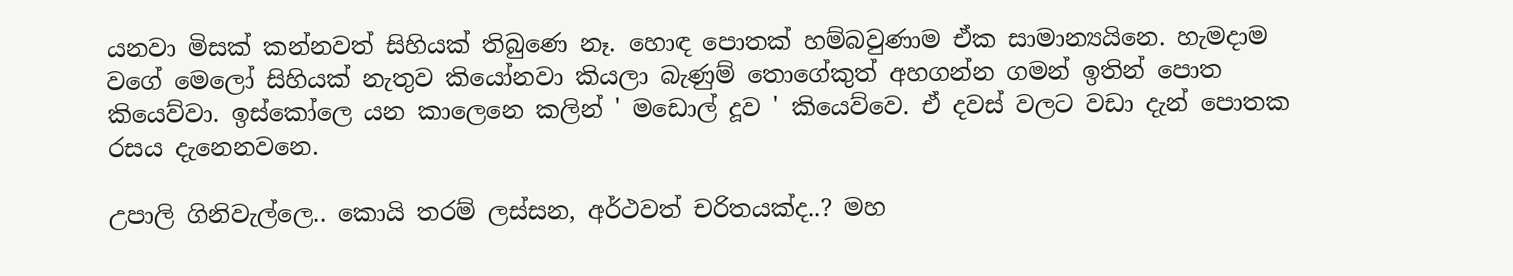යනවා මිසක් කන්නවත් සිහියක් තිබුණෙ නෑ. හොඳ පොතක් හම්බවුණාම ඒක සාමාන්‍යයිනෙ. හැමදාම වගේ මෙලෝ සිහියක් නැතුව කියෝනවා කියලා බැණුම් තොගේකුත් අහගන්න ගමන් ඉතින් පොත කියෙව්වා. ඉස්කෝලෙ යන කාලෙනෙ කලින් ' මඩොල් දූව ' කියෙව්වෙ. ඒ දවස් වලට වඩා දැන් පොතක රසය දැනෙනවනෙ.

උපාලි ගිනිවැල්ලෙ.. කොයි තරම් ලස්සන, අර්ථවත් චරිතයක්ද..? මහ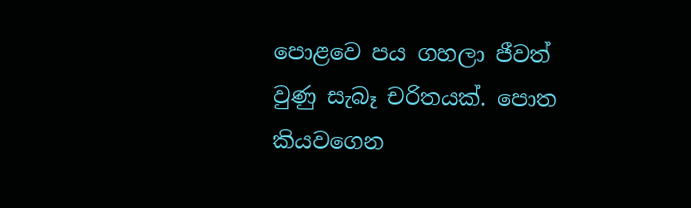පොළවෙ පය ගහලා ජීවත් වුණු සැබෑ චරිතයක්. පොත කියවගෙන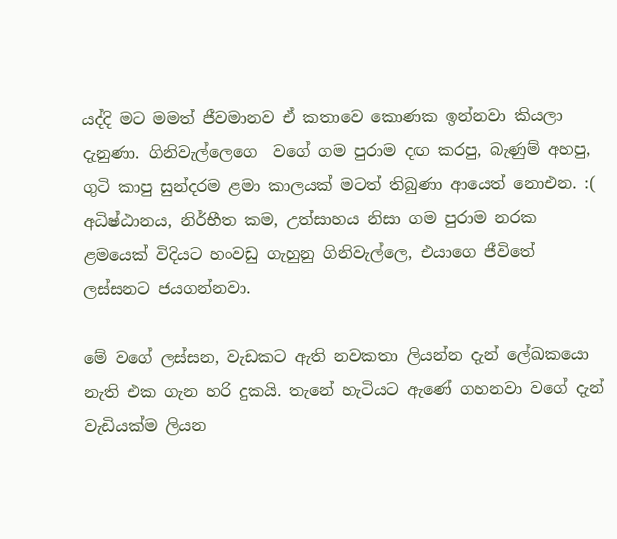යද්දි මට මමත් ජීවමානව ඒ කතාවෙ කොණක ඉන්නවා කියලා දැනුණා. ගිනිවැල්ලෙගෙ  වගේ ගම පුරාම දඟ කරපු, බැණුම් අහපු, ගුටි කාපු සුන්දරම ළමා කාලයක් මටත් තිබුණා ආයෙත් නොඑන. :(
අධිෂ්ඨානය, නිර්භීත කම, උත්සාහය නිසා ගම පුරාම නරක ළමයෙක් විදියට හංවඩු ගැහුනු ගිනිවැල්ලෙ, එයාගෙ ජීවිතේ ලස්සනට ජයගන්නවා.

මේ වගේ ලස්සන, වැඩකට ඇති නවකතා ලියන්න දැන් ලේඛකයො නැති එක ගැන හරි දුකයි. තැනේ හැටියට ඇණේ ගහනවා වගේ දැන් වැඩියක්ම ලියන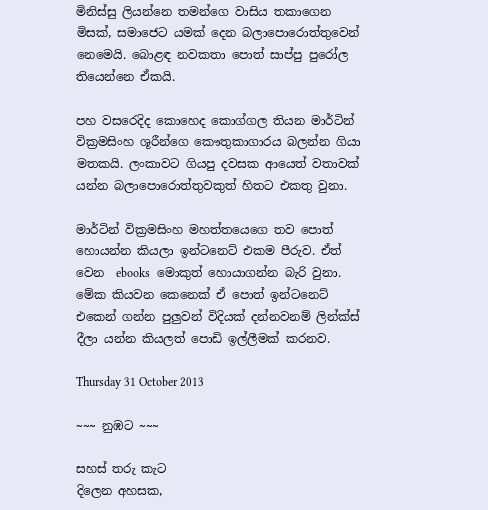මිනිස්සු ලියන්නෙ තමන්ගෙ වාසිය තකාගෙන මිසක්, සමාජෙට යමක් දෙන බලාපොරොත්තුවෙන් නෙමෙයි. බොළඳ නවකතා පොත් සාප්පු පුරෝල තියෙන්නෙ ඒකයි.

පහ වසරෙදිද කොහෙද කොග්ගල තියන මාර්ටින් වික්‍රමසිංහ ශූරීන්ගෙ කෞතුකාගාරය බලන්න ගියා මතකයි. ලංකාවට ගියපු දවසක ආයෙත් වතාවක් යන්න බලාපොරොත්තුවකුත් හිතට එකතු වුනා.

මාර්ටින් වික්‍රමසිංහ මහත්තයෙගෙ තව පොත් හොයන්න කියලා ඉන්ටනෙට් එකම පීරුව. ඒත් වෙන  ebooks  මොකුත් හොයාගන්න බැරි වුනා. මේක කියවන කෙනෙක් ඒ පොත් ඉන්ටනෙට් එකෙන් ගන්න පුලුවන් විදියක් දන්නවනම් ලින්ක්ස් දීලා යන්න කියලත් පොඩි ඉල්ලීමක් කරනව.

Thursday 31 October 2013

~~~ නුඹට ~~~

සහස් තරු කැට
දිලෙන අහසක,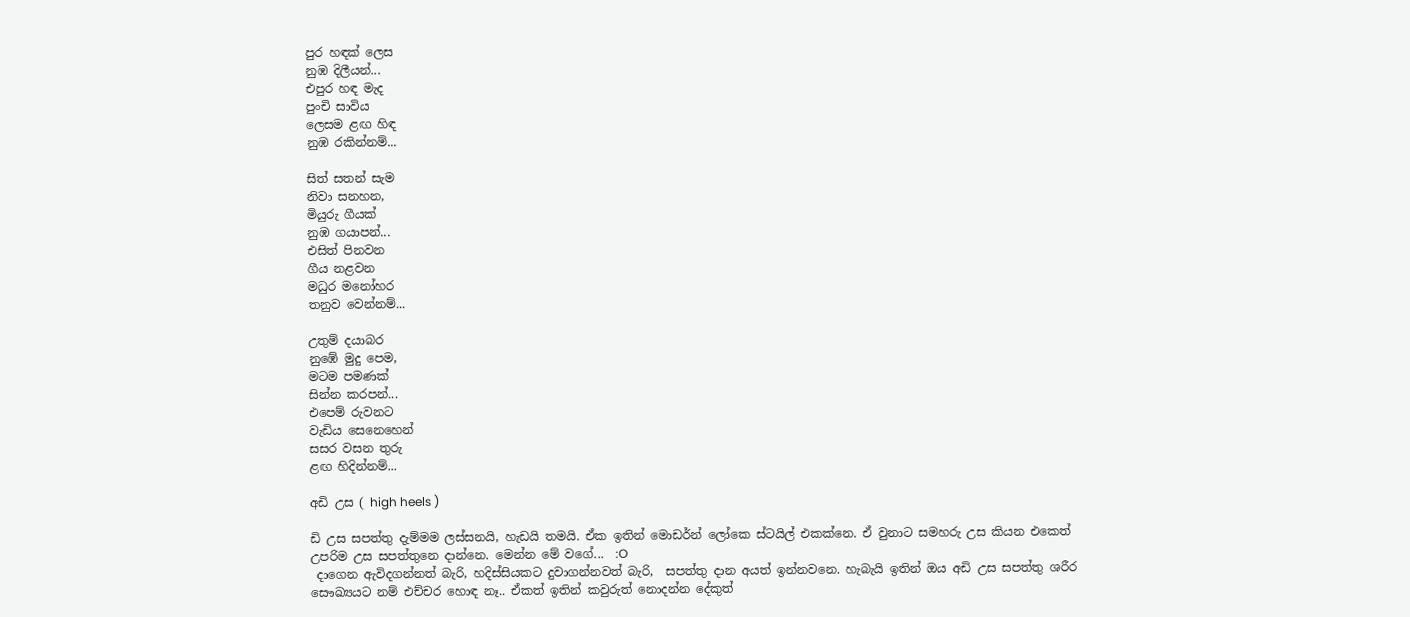පුර හඳක් ලෙස
නුඹ දිලීයන්...
එපුර හඳ මැද
පුංචි සාවිය
ලෙසම ළඟ හිඳ
නුඹ රකින්නම්...

සිත් සතන් සැම
නිවා සනහන,
මියුරු ගීයක්
නුඹ ගයාපන්...
එසිත් පිනවන
ගීය නළවන
මධුර මනෝහර
තනුව වෙන්නම්...

උතුම් දයාබර
නුඹේ මුදු පෙම,
මටම පමණක්
සින්න කරපන්...
එපෙම් රුවනට
වැඩිය සෙනෙහෙන්
සසර වසන තුරු
ළඟ හිදින්නම්...

අඩි උස ( high heels )

ඩි උස සපත්තු දැම්මම ලස්සනයි, හැඩයි තමයි. ඒක ඉතින් මොඩර්න් ලෝකෙ ස්ටයිල් එකක්නෙ. ඒ වුනාට සමහරු උස කියන එකෙත් උපරිම උස සපත්තුනෙ දාන්නෙ. මෙන්න මේ වගේ...  :O
 දාගෙන ඇවිදගන්නත් බැරි, හදිස්සියකට දුවාගන්නවත් බැරි,  සපත්තු දාන අයත් ඉන්නවනෙ. හැබැයි ඉතින් ඔය අඩි උස සපත්තු ශරීර සෞඛ්‍යයට නම් එච්චර හොඳ නෑ.. ඒකත් ඉතින් කවුරුත් නොදන්න දේකුත්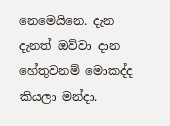නෙමෙයිනෙ. දැන දැනත් ඔව්වා දාන හේතුවනම් මොකද්ද කියලා මන්දා.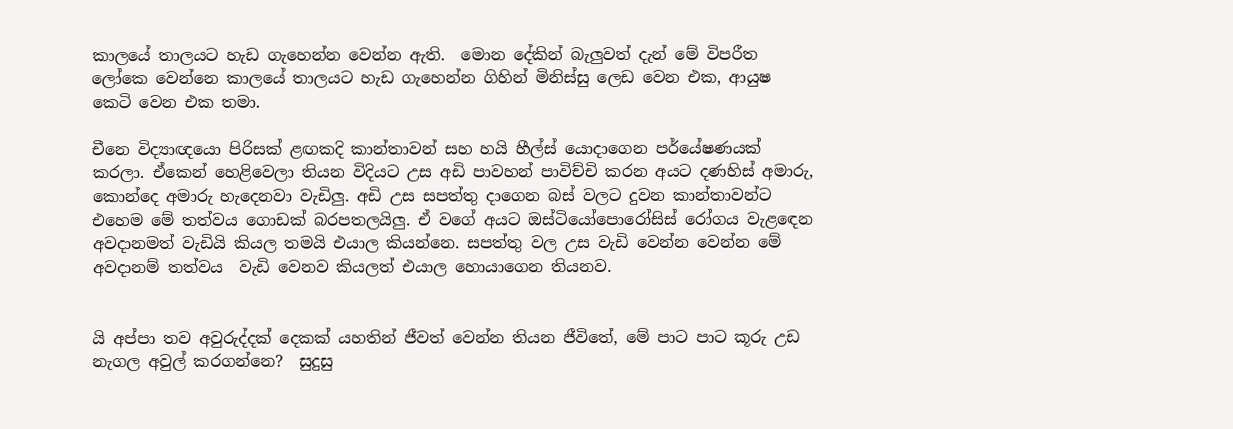කාලයේ තාලයට හැඩ ගැහෙන්න වෙන්න ඇති.  මොන දේකින් බැලුවත් දැන් මේ විපරීත ලෝකෙ වෙන්නෙ කාලයේ තාලයට හැඩ ගැහෙන්න ගිහින් මිනිස්සු ලෙඩ වෙන එක, ආයුෂ කෙටි වෙන එක තමා.

චීනෙ විද්‍යාඥයො පිරිසක් ළඟකදි කාන්තාවන් සහ හයි හීල්ස් යොදාගෙන පර්යේෂණයක් කරලා. ඒකෙන් හෙළිවෙලා තියන විදියට උස අඩි පාවහන් පාවිච්චි කරන අයට දණහිස් අමාරු, කොන්දෙ අමාරු හැදෙනවා වැඩිලු. අඩි උස සපත්තු දාගෙන බස් වලට දුවන කාන්තාවන්ට එහෙම මේ තත්වය ගොඩක් බරපතලයිලු. ඒ වගේ අයට ඔස්ටියෝපොරෝසිස් රෝගය වැළඳෙන අවදානමත් වැඩියි කියල තමයි එයාල කියන්නෙ. සපත්තු වල උස වැඩි වෙන්න වෙන්න මේ අවදානම් තත්වය  වැඩි වෙනව කියලත් එයාල හොයාගෙන තියනව.


යි අප්පා තව අවුරුද්දක් දෙකක් යහතින් ජීවත් වෙන්න තියන ජීවිතේ, මේ පාට පාට කූරු උඩ නැගල අවුල් කරගන්නෙ?  සුදුසු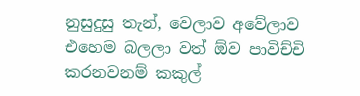නුසුදුසු තැන්, වෙලාව අවේලාව එහෙම බලලා වත් ඕව පාවිච්චි කරනවනම් කකුල්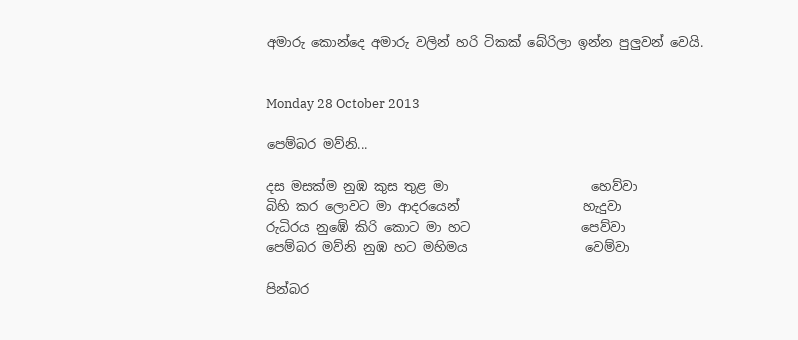අමාරු කොන්දෙ අමාරු වලින් හරි ටිකක් බේරිලා ඉන්න පුලුවන් වෙයි.


Monday 28 October 2013

පෙම්බර මව්නි...

දස මසක්ම නුඹ කුස තුළ මා                      හෙව්වා
බිහි කර ලොවට මා ආදරයෙන්                   හැදුවා
රුධිරය නුඹේ කිරි කොට මා හට                 පෙව්වා
පෙම්බර මව්නි නුඹ හට මහිමය                  වෙම්වා

පින්බර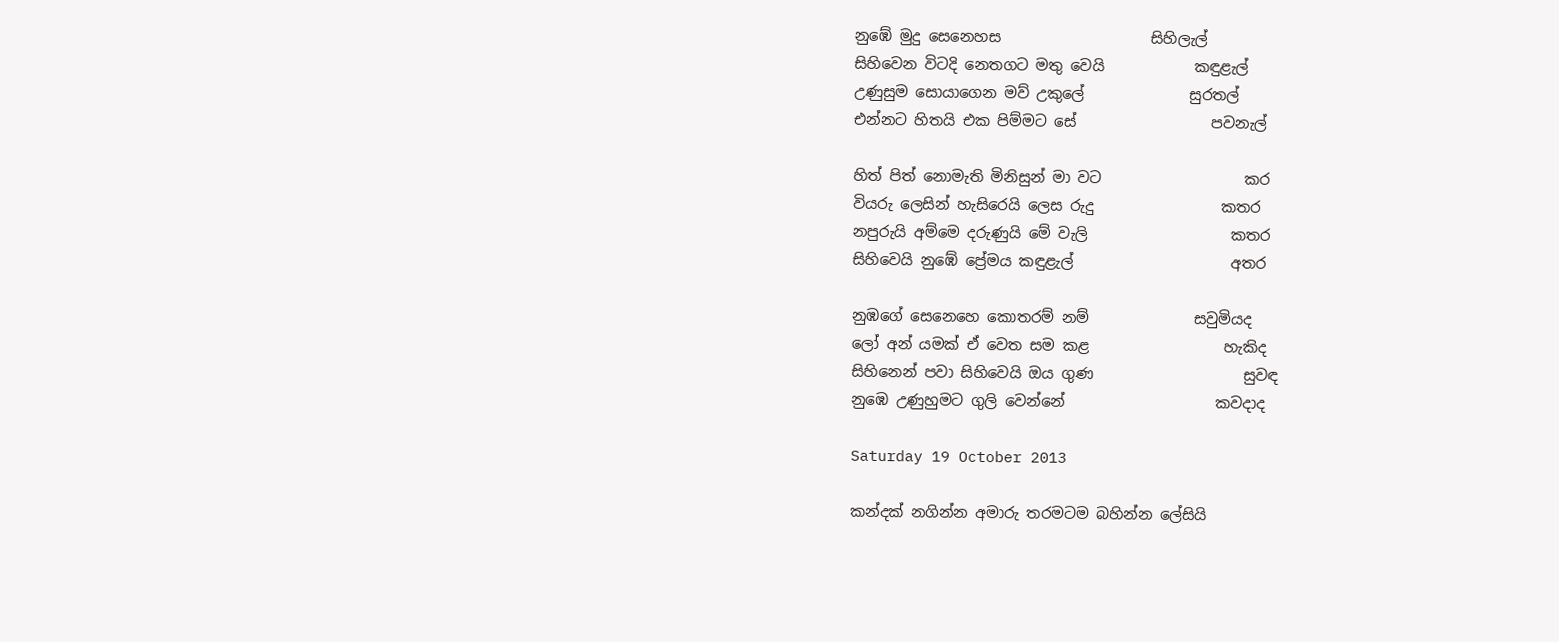නුඹේ මුදු සෙනෙහස                    සිහිලැල්
සිහිවෙන විටදි නෙතගට මතු වෙයි            කඳුළැල්
උණුසුම සොයාගෙන මව් උකුලේ              සුරතල්
එන්නට හිතයි එක පිම්මට සේ                  පවනැල්

හිත් පිත් නොමැති මිනිසුන් මා වට                   කර
වියරු ලෙසින් හැසිරෙයි ලෙස රුදු                 කතර
නපුරුයි අම්මෙ දරුණුයි මේ වැලි                   කතර
සිහිවෙයි නුඹේ ප්‍රේමය කඳුළැල්                     අතර

නුඹගේ සෙනෙහෙ කොතරම් නම්              සවුමියද
ලෝ අන් යමක් ඒ වෙත සම කළ                  හැකිද
සිහිනෙන් පවා සිහිවෙයි ඔය ගුණ                    සුවඳ
නුඹෙ උණුහුමට ගුලි වෙන්නේ                    කවදාද

Saturday 19 October 2013

කන්දක් නගින්න අමාරු තරමටම බහින්න ලේසියි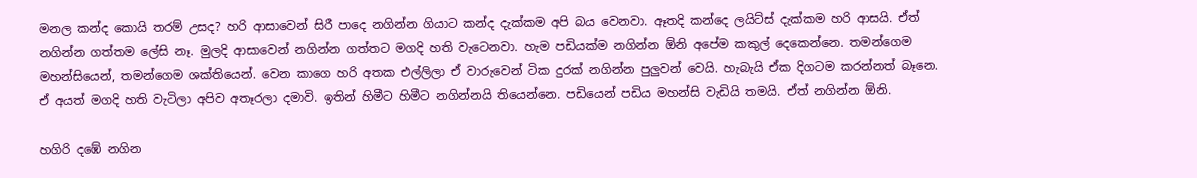මනල කන්ද කොයි තරම් උසද? හරි ආසාවෙන් සිරී පාදෙ නගින්න ගියාට කන්ද දැක්කම අපි බය වෙනවා. ඈතදි කන්දෙ ලයිට්ස් දැක්කම හරි ආසයි. ඒත් නගින්න ගත්තම ලේසි නෑ. මුලදි ආසාවෙන් නගින්න ගත්තට මගදි හති වැටෙනවා. හැම පඩියක්ම නගින්න ඕනි අපේම කකුල් දෙකෙන්නෙ. තමන්ගෙම මහන්සියෙන්, තමන්ගෙම ශක්තියෙන්. වෙන කාගෙ හරි අතක එල්ලිලා ඒ වාරුවෙන් ටික දුරක් නගින්න පුලුවන් වෙයි. හැබැයි ඒක දිගටම කරන්නත් බෑනෙ. ඒ අයත් මගදි හති වැටිලා අපිව අතෑරලා දමාවි. ඉතින් හිමීට හිමීට නගින්නයි තියෙන්නෙ. පඩියෙන් පඩිය මහන්සි වැඩියි තමයි. ඒත් නගින්න ඕනි.

හගිරි දඹේ නගින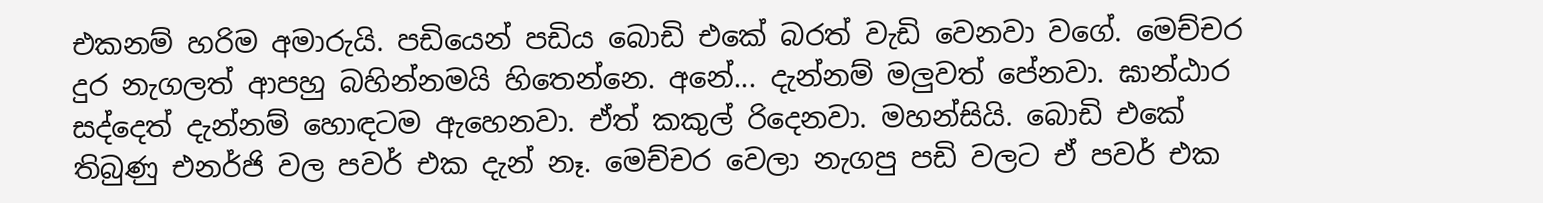එකනම් හරිම අමාරුයි. පඩියෙන් පඩිය බොඩි එකේ බරත් වැඩි වෙනවා වගේ. මෙච්චර දුර නැගලත් ආපහු බහින්නමයි හිතෙන්නෙ. අනේ... දැන්නම් මලුවත් පේනවා. ඝාන්ඨාර සද්දෙත් දැන්නම් හොඳටම ඇහෙනවා. ඒත් කකුල් රිදෙනවා. මහන්සියි. බොඩි එකේ තිබුණු එනර්ජි වල පවර් එක දැන් නෑ. මෙච්චර වෙලා නැගපු පඩි වලට ඒ පවර් එක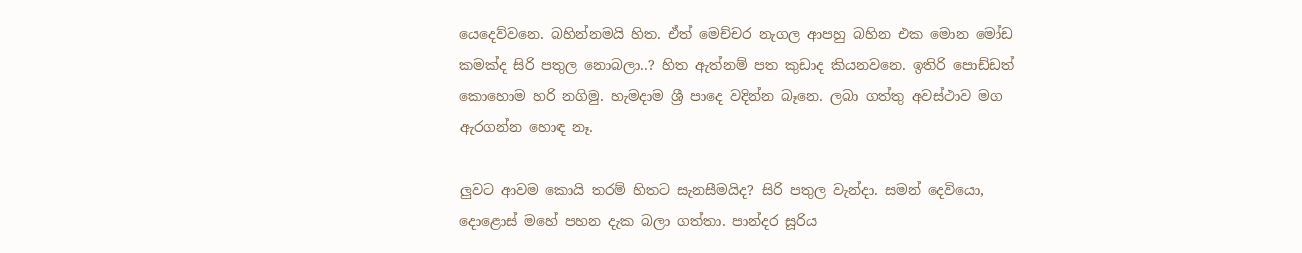යෙදෙව්වනෙ. බහින්නමයි හිත. ඒත් මෙච්චර නැගල ආපහු බහින එක මොන මෝඩ කමක්ද සිරි පතුල නොබලා..? හිත ඇත්නම් පත කුඩාද කියනවනෙ. ඉතිරි පොඩ්ඩත් කොහොම හරි නගිමු. හැමදාම ශ්‍රී පාදෙ වදින්න බෑනෙ. ලබා ගත්තු අවස්ථාව මග ඇරගන්න හොඳ නෑ.

ලුවට ආවම කොයි තරම් හිතට සැනසීමයිද? සිරි පතුල වැන්දා. සමන් දෙවියො, දොළොස් මහේ පහන දැක බලා ගත්තා. පාන්දර සූරිය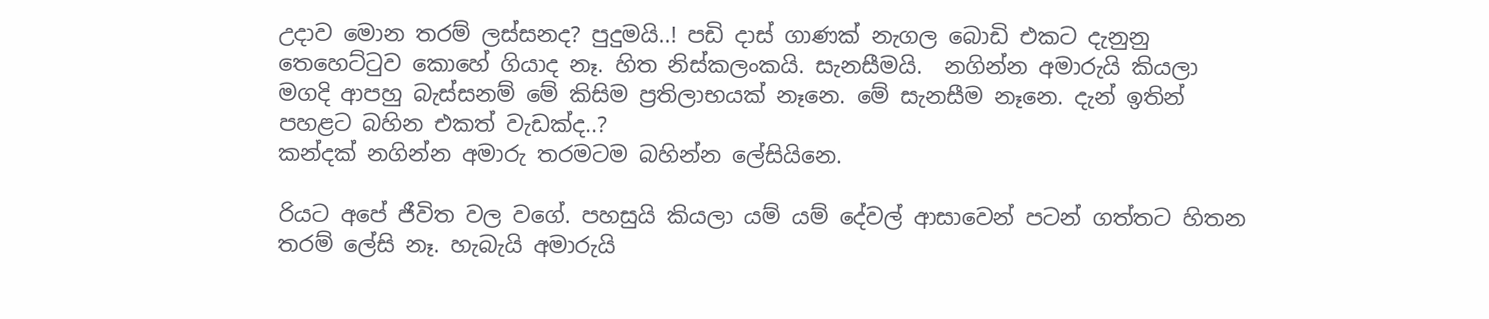උදාව මොන තරම් ලස්සනද? පුදුමයි..! පඩි දාස් ගාණක් නැගල බොඩි එකට දැනුනු තෙහෙට්ටුව කොහේ ගියාද නෑ. හිත නිස්කලංකයි. සැනසීමයි.  නගින්න අමාරුයි කියලා මගදි ආපහු බැස්සනම් මේ කිසිම ප්‍රතිලාභයක් නෑනෙ. මේ සැනසීම නෑනෙ. දැන් ඉතින් පහළට බහින එකත් වැඩක්ද..?
කන්දක් නගින්න අමාරු තරමටම බහින්න ලේසියිනෙ.

රියට අපේ ජීවිත වල වගේ. පහසුයි කියලා යම් යම් දේවල් ආසාවෙන් පටන් ගත්තට හිතන තරම් ලේසි නෑ. හැබැයි අමාරුයි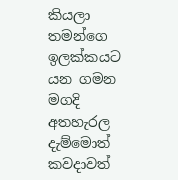කියලා තමන්ගෙ ඉලක්කයට යන ගමන මගදි අතහැරල දැම්මොත් කවදාවත්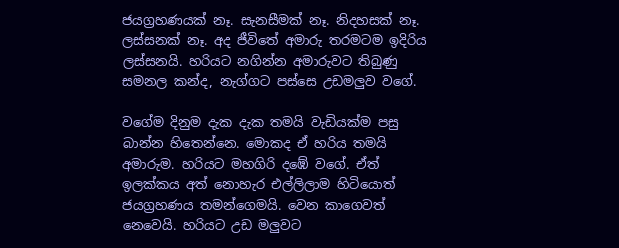ජයග්‍රහණයක් නෑ. සැනසීමක් නෑ. නිදහසක් නෑ. ලස්සනක් නෑ. අද ජීවිතේ අමාරු තරමටම ඉදිරිය ලස්සනයි. හරියට නගින්න අමාරුවට තිබුණු සමනල කන්ද, නැග්ගට පස්සෙ උඩමලුව වගේ.

වගේම දිනුම දැක දැක තමයි වැඩියක්ම පසු බාන්න හිතෙන්නෙ. මොකද ඒ හරිය තමයි අමාරුම. හරියට මහගිරි දඹේ වගේ. ඒත් ඉලක්කය අත් නොහැර එල්ලිලාම හිටියොත් ජයග්‍රහණය තමන්ගෙමයි. වෙන කාගෙවත් නෙවෙයි. හරියට උඩ මලුවට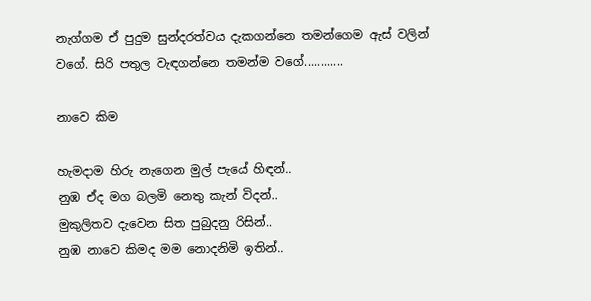නැග්ගම ඒ පුදුම සුන්දරත්වය දැකගන්නෙ තමන්ගෙම ඇස් වලින් වගේ. සිරි පතුල වැඳගන්නෙ තමන්ම වගේ............

නාවෙ කිම

හැමදාම හිරු නැගෙන මුල් පැයේ හිඳන්..
නුඹ ඒද මග බලමි නෙතු කැන් විදන්..
මුකුලිතව දැවෙන සිත පුබුදනු රිසින්..
නුඹ නාවෙ කිමද මම නොදනිමි ඉතින්..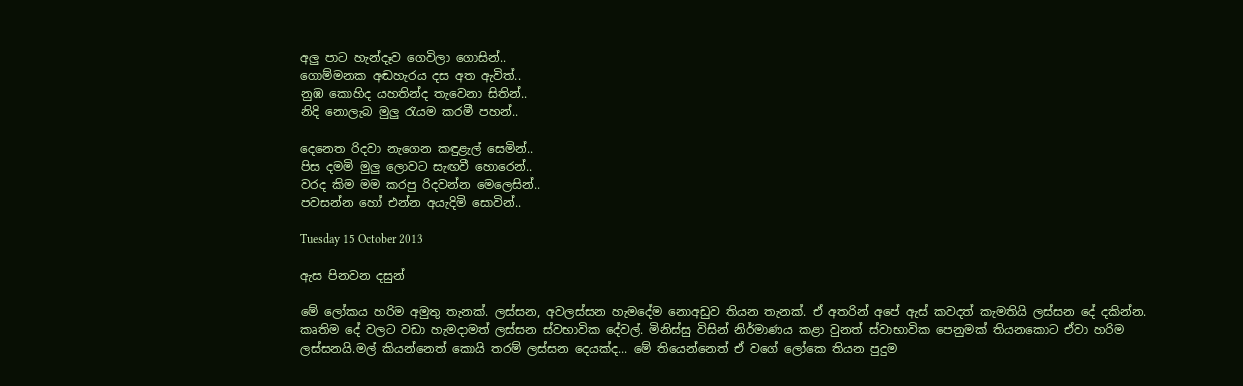අලු පාට හැන්දෑව ගෙවිලා ගොසින්..
ගොම්මනක අඬහැරය දස අත ඇවිත්..
නුඹ කොහිද යහතින්ද තැවෙනා සිතින්..
නිදි නොලැබ මුලු රැයම කරමී පහන්..

දෙනෙත රිදවා නැගෙන කඳුළැල් සෙමින්..
පිස දමමි මුලු ලොවට සැඟවී හොරෙන්..
වරද කිම මම කරපු රිදවන්න මෙලෙසින්..
පවසන්න හෝ එන්න අයැදිමි සොවින්..

Tuesday 15 October 2013

ඇස පිනවන දසුන්

මේ ලෝකය හරිම අමුතු තැනක්. ලස්සන, අවලස්සන හැමදේම නොඅඩුව තියන තැනක්. ඒ අතරින් අපේ ඇස් කවදත් කැමතියි ලස්සන දේ දකින්න. කෘතිම දේ වලට වඩා හැමදාමත් ලස්සන ස්වභාවික දේවල්. මිනිස්සු විසින් නිර්මාණය කළා වුනත් ස්වාභාවික පෙනුමක් තියනකොට ඒවා හරිම ලස්සනයි.මල් කියන්නෙත් කොයි තරම් ලස්සන දෙයක්ද... මේ තියෙන්නෙත් ඒ වගේ ලෝකෙ තියන පුදුම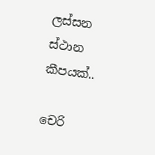ලස්සන ස්ථාන කීපයක්..

චෙරි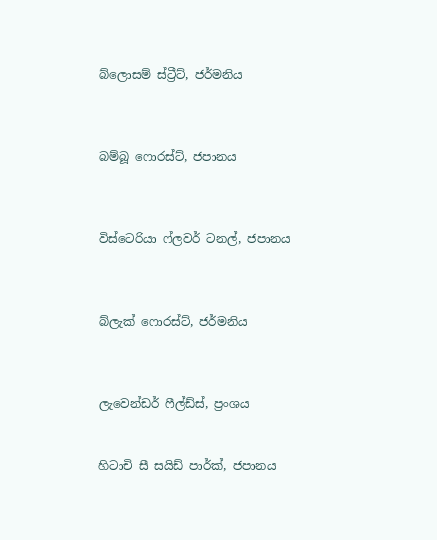බ්ලොසම් ස්ට්‍රීට්, ජර්මනිය



බම්බූ ෆොරස්ට්, ජපානය



විස්ටෙරියා ෆ්ලවර් ටනල්, ජපානය



බ්ලැක් ෆොරස්ට්, ජර්මනිය



ලැවෙන්ඩර් ෆීල්ඩ්ස්, ප්‍රංශය


හිටාචි සී සයිඩ් පාර්ක්, ජපානය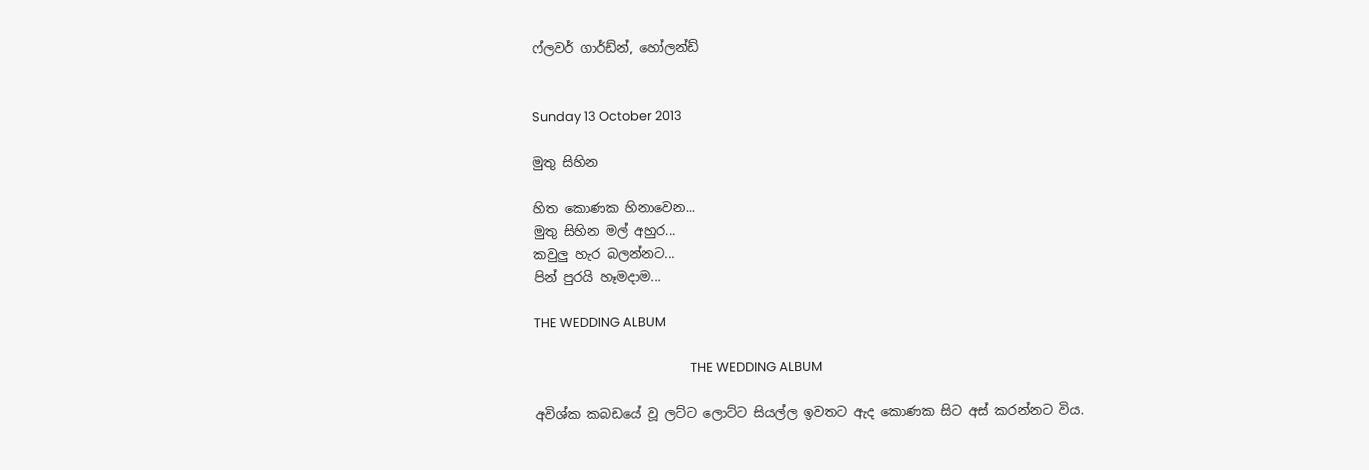ෆ්ලවර් ගාර්ඩ්න්, හෝලන්ඩ්


Sunday 13 October 2013

මුතු සිහින

හිත කොණක හිනාවෙන...
මුතු සිහින මල් අහුර...
කවුලු හැර බලන්නට...
පින් පුරයි හෑමදාම...

THE WEDDING ALBUM

                                                    THE WEDDING ALBUM

අවිශ්ක කබඩයේ වූ ලට්ට ලොට්ට සියල්ල ඉවතට ඇද කොණක සිට අස් කරන්නට විය.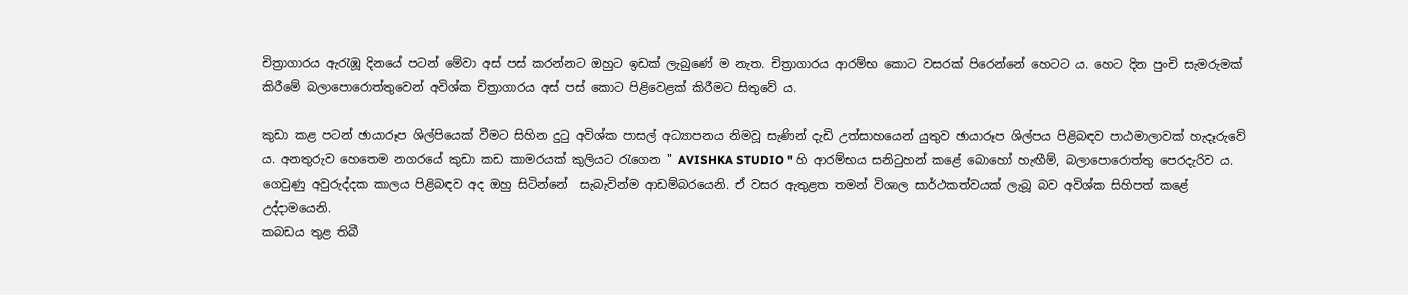චිත්‍රාගාරය ඇරැඹූ දිනයේ පටන් මේවා අස් පස් කරන්නට ඔහුට ඉඩක් ලැබුණේ ම නැත. චිත්‍රාගාරය ආරම්භ කොට වසරක් පිරෙන්නේ හෙටට ය. හෙට දින පුංචි සැමරුමක් කිරීමේ බලාපොරොත්තුවෙන් අවිශ්ක චිත්‍රාගාරය අස් පස් කොට පිළිවෙළක් කිරීමට සිතුවේ ය.

කුඩා කළ පටන් ඡායාරූප ශිල්පියෙක් වීමට සිහින දුටු අවිශ්ක පාසල් අධ්‍යාපනය නිමවූ සැණින් දැඩි උත්සාහයෙන් යුතුව ඡායාරූප ශිල්පය පිළිබඳව පාඨමාලාවක් හැදෑරුවේ ය. අනතුරුව හෙතෙම නගරයේ කුඩා කඩ කාමරයක් කුලියට රැගෙන " AVISHKA STUDIO " හි ආරම්භය සනිටුහන් කළේ බොහෝ හැඟීම්, බලාපොරොත්තු පෙරදැරිව ය. ගෙවුණු අවුරුද්දක කාලය පිළිබඳව අද ඔහු සිටින්නේ  සැබැවින්ම ආඩම්බරයෙනි. ඒ වසර ඇතුළත තමන් විශාල සාර්ථකත්වයක් ලැබූ බව අවිශ්ක සිහිපත් කළේ උද්දාමයෙනි.
කබඩය තුළ තිබී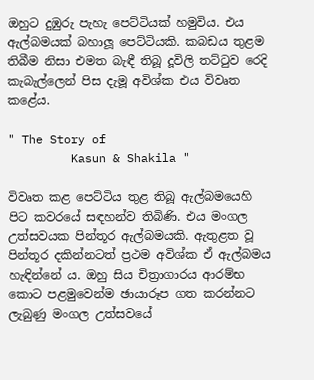ඔහුට දුඹුරු පැහැ පෙට්ටියක් හමුවිය. එය ඇල්බමයක් බහාලූ පෙට්ටියකි. කබඩය තුළම තිබීම නිසා එමත බැඳී තිබූ දූවිලි තට්ටුව රෙදි කැබැල්ලෙන් පිස දැමූ අවිශ්ක එය විවෘත කළේය.

" The Story of
         Kasun & Shakila "

විවෘත කළ පෙට්ටිය තුළ තිබූ ඇල්බමයෙහි පිට කවරයේ සඳහන්ව තිබිණි. එය මංගල උත්සවයක පින්තූර ඇල්බමයකි. ඇතුළත වූ පින්තූර දකින්නටත් ප්‍රථම අවිශ්ක ඒ ඇල්බමය හැඳින්නේ ය. ඔහු සිය චිත්‍රාගාරය ආරම්භ කොට පළමුවෙන්ම ඡායාරූප ගත කරන්නට ලැබුණු මංගල උත්සවයේ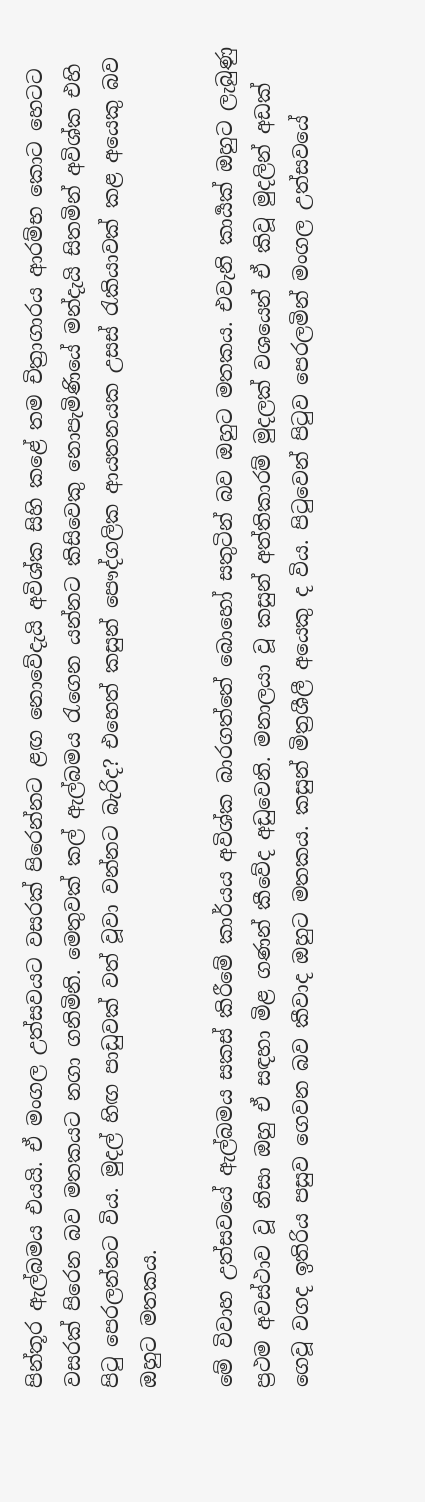පින්තූර ඇල්බමය එයයි. ඒ මංගල උත්සවයට වසරක් පිරෙන්නට ළඟ නොවේදැයි අවිශ්ක සිහි කළේ තම චිත්‍රාගාරය ආරම්භ කොට හෙටට වසරක් පිරෙන බව මතකයට නගා ගනිමිනි. මෙතුවක් කල් ඇල්බමය රැගෙන යන්නට කිසිවෙකු නොපැමිණියේ මන්දැයි සිතමින් අවිශ්ක එහි පිටු පෙරලන්නට විය. මුදල් හිඟ පාඩුවක් වත් වූවා වන්නට බැරිද? එහෙත් කසුන් පෞද්ගලික ආයතනයක උසස් රැකියාවක් කළ අයෙකු බව ඔහුට මතකය.

මේ විවාහ උත්සවයේ ඇල්බමය සකස් කිරීමේ කාර්යය අවිශ්ක බාරගත්තේ බොහෝ සතුටින් බව ඔහුට මතකය. එවැනි කාර්‍යක් ඔහුට ලැබුණු ප්‍රථම අවස්ථාව වූ නිසා ඔහු ඒ සඳහා මිළ ගණන් කීවේද අඩුවෙනි. මනාලයා වූ කසුන් අත්තිකාරම් මුදලක් වශයෙන් ඒ කිවූ මුදලින් අඩක් ගෙවූ වගද ඉතිරිය පසුව ගෙවන බව කීවාද ඔහුට මතකය. කසුන් මිත්‍රශීලී අයෙකු ද විය. පිටුවෙන් පිටුව පෙරලමින් මංගල උත්සවයේ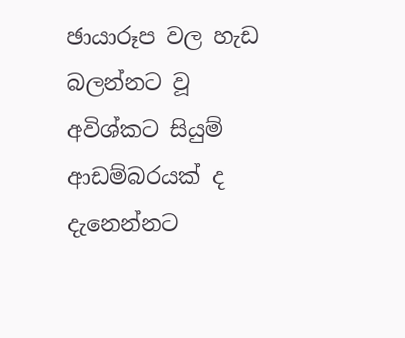ඡායාරූප වල හැඩ බලන්නට වූ අවිශ්කට සියුම් ආඩම්බරයක් ද දැනෙන්නට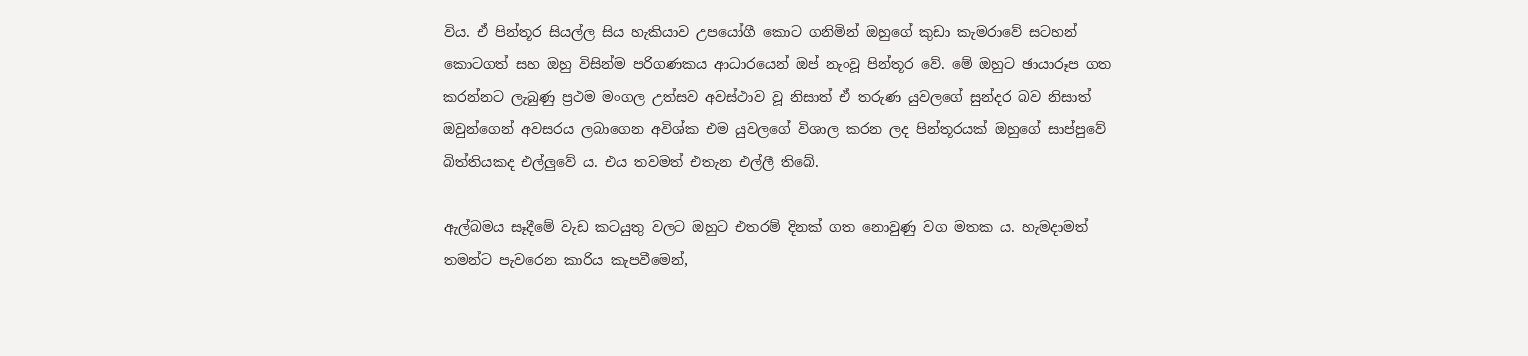විය. ඒ පින්තූර සියල්ල සිය හැකියාව උපයෝගී කොට ගනිමින් ඔහුගේ කුඩා කැමරාවේ සටහන් කොටගත් සහ ඔහු විසින්ම පරිගණකය ආධාරයෙන් ඔප් නැංවූ පින්තූර වේ. මේ ඔහුට ඡායාරූප ගත කරන්නට ලැබුණු ප්‍රථම මංගල උත්සව අවස්ථාව වූ නිසාත් ඒ තරුණ යුවලගේ සුන්දර බව නිසාත් ඔවුන්ගෙන් අවසරය ලබාගෙන අවිශ්ක එම යුවලගේ විශාල කරන ලද පින්තූරයක් ඔහුගේ සාප්පුවේ බිත්තියකද එල්ලුවේ ය. එය තවමත් එතැන එල්ලී තිබේ.

ඇල්බමය සෑදීමේ වැඩ කටයුතු වලට ඔහුට එතරම් දිනක් ගත නොවුණු වග මතක ය. හැමදාමත් තමන්ට පැවරෙන කාරිය කැපවීමෙන්,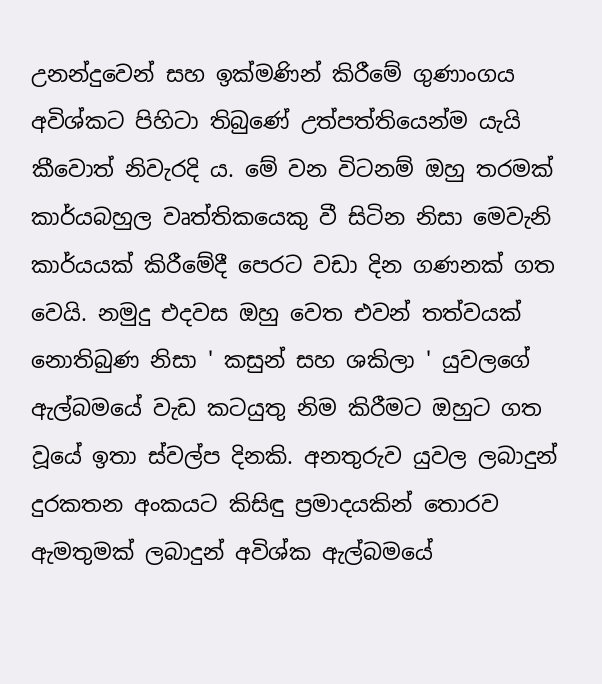උනන්දුවෙන් සහ ඉක්මණින් කිරීමේ ගුණාංගය අවිශ්කට පිහිටා තිබුණේ උත්පත්තියෙන්ම යැයි කීවොත් නිවැරදි ය. මේ වන විටනම් ඔහු තරමක් කාර්යබහුල වෘත්තිකයෙකු වී සිටින නිසා මෙවැනි කාර්යයක් කිරීමේදී පෙරට වඩා දින ගණනක් ගත වෙයි. නමුදු එදවස ඔහු වෙත එවන් තත්වයක් නොතිබුණ නිසා ' කසුන් සහ ශකිලා ' යුවලගේ ඇල්බමයේ වැඩ කටයුතු නිම කිරීමට ඔහුට ගත වූයේ ඉතා ස්වල්ප දිනකි. අනතුරුව යුවල ලබාදුන් දුරකතන අංකයට කිසිඳු ප්‍රමාදයකින් තොරව ඇමතුමක් ලබාදුන් අවිශ්ක ඇල්බමයේ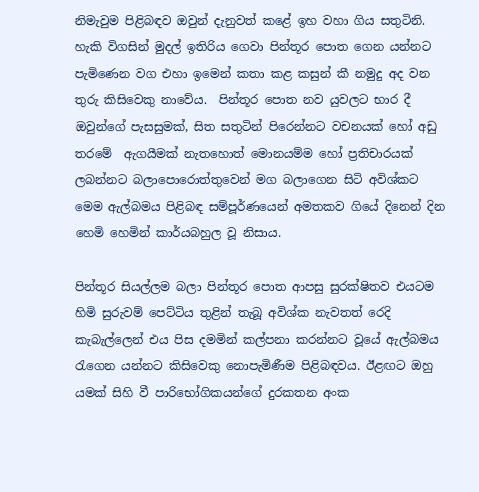නිමැවුම පිළිබඳව ඔවුන් දැනුවත් කළේ ඉහ වහා ගිය සතුටිනි. හැකි විගසින් මුදල් ඉතිරිය ගෙවා පින්තූර පොත ගෙන යන්නට පැමිණෙන වග එහා ඉමෙන් කතා කළ කසුන් කී නමුදු අද වන තුරු කිසිවෙකු නාවේය.  පින්තූර පොත නව යුවලට භාර දී ඔවුන්ගේ පැසසුමක්, සිත සතුටින් පිරෙන්නට වචනයක් හෝ අඩු තරමේ  ඇගයීමක් නැතහොත් මොනයම්ම හෝ ප්‍රතිචාරයක් ලබන්නට බලාපොරොත්තුවෙන් මග බලාගෙන සිටි අවිශ්කට මෙම ඇල්බමය පිළිබඳ සම්පූර්ණයෙන් අමතකව ගියේ දිනෙන් දින හෙමි හෙමින් කාර්යබහුල වූ නිසාය.

පින්තූර සියල්ලම බලා පින්තූර පොත ආපසු සුරක්ෂිතව එයටම හිමි සුරුවම් පෙට්ටිය තුළින් තැබූ අවිශ්ක නැවතත් රෙදි කැබැල්ලෙන් එය පිස දමමින් කල්පනා කරන්නට වූයේ ඇල්බමය රැගෙන යන්නට කිසිවෙකු නොපැමිණීම පිළිබඳවය. ඊළඟට ඔහු යමක් සිහි වී පාරිභෝගිකයන්ගේ දුරකතන අංක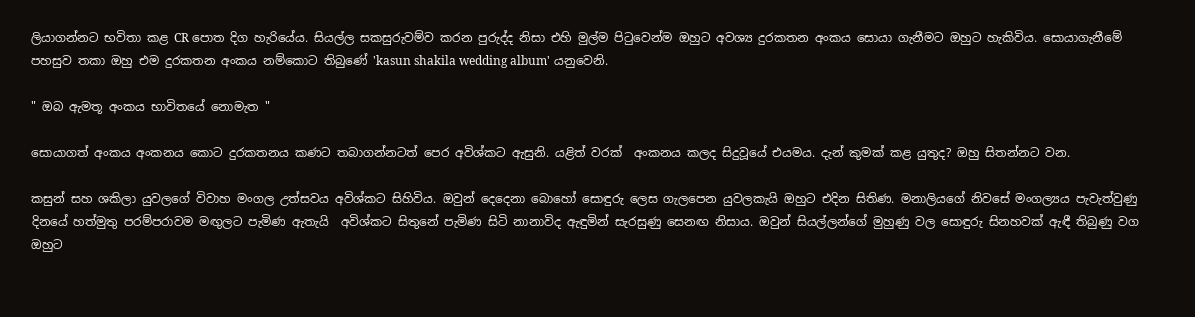ලියාගන්නට භවිතා කළ CR පොත දිග හැරියේය. සියල්ල සකසුරුවම්ව කරන පුරුද්ද නිසා එහි මුල්ම පිටුවෙන්ම ඔහුට අවශ්‍ය දුරකතන අංකය සොයා ගැනීමට ඔහුට හැකිවිය. සොයාගැනීමේ පහසුව තකා ඔහු එම දුරකතන අංකය නම්කොට තිබුණේ 'kasun shakila wedding album' යනුවෙනි.

" ඔබ ඇමතූ අංකය භාවිතයේ නොමැත "

සොයාගත් අංකය අංකනය කොට දුරකතනය කණට තබාගන්නටත් පෙර අවිශ්කට ඇසුනි. යළිත් වරක්  අංකනය කලද සිදුවූයේ එයමය. දැන් කුමක් කළ යුතුද? ඔහු සිතන්නට වන.

කසුන් සහ ශකිලා යුවලගේ විවාහ මංගල උත්සවය අවිශ්කට සිහිවිය. ඔවුන් දෙදෙනා බොහෝ සොඳුරු ලෙස ගැලපෙන යුවලකැයි ඔහුට එදින සිතිණ. මනාලියගේ නිවසේ මංගල්‍යය පැවැත්වුණු දිනයේ හත්මුතු පරම්පරාවම මඟුලට පැමිණ ඇතැයි  අවිශ්කට සිතුනේ පැමිණ සිටි නානාවිද ඇඳුමින් සැරසුණු සෙනඟ නිසාය. ඔවුන් සියල්ලන්ගේ මුහුණු වල සොඳුරු සිනහවක් ඇඳී තිබුණු වග ඔහුට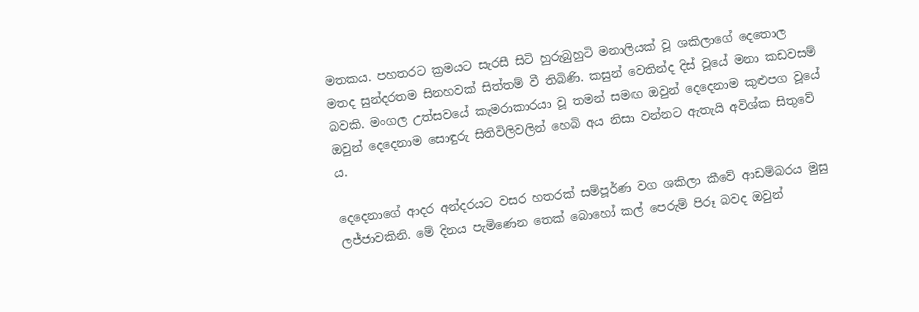මතකය. පහතරට ක්‍රමයට සැරසී සිටි හුරුබුහුටි මනාලියක් වූ ශකිලාගේ දෙතොල මතද සුන්දරතම සිනහවක් සිත්තම් වී තිබිණි. කසුන් වෙතින්ද දිස් වූයේ මනා කඩවසම් බවකි. මංගල උත්සවයේ කැමරාකාරයා වූ තමන් සමඟ ඔවුන් දෙදෙනාම කුළුපග වූයේ ඔවුන් දෙදෙනාම සොඳුරු සිතිවිලිවලින් හෙබි අය නිසා වන්නට ඇතැයි අවිශ්ක සිතුවේ ය.

දෙදෙනාගේ ආදර අන්දරයට වසර හතරක් සම්පූර්ණ වග ශකිලා කීවේ ආඩම්බරය මුසු ලජ්ජාවකිනි. මේ දිනය පැමිණෙන තෙක් බොහෝ කල් පෙරුම් පිරූ බවද ඔවුන්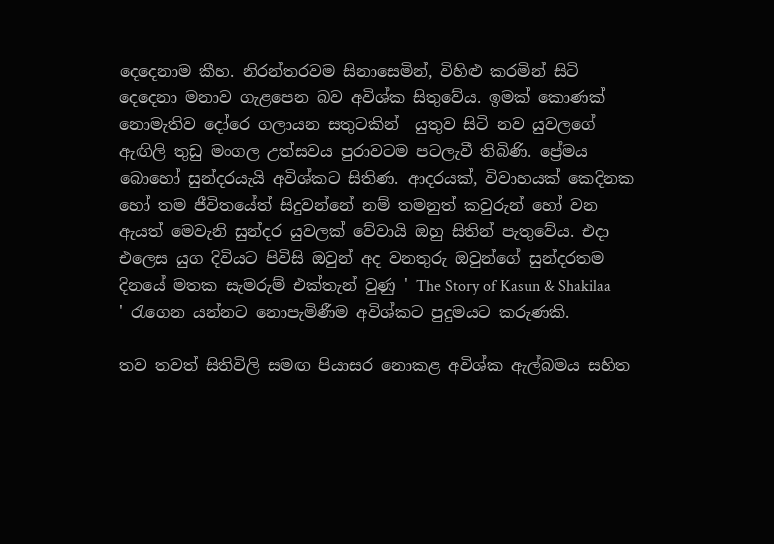දෙදෙනාම කීහ. නිරන්තරවම සිනාසෙමින්, විහිළු කරමින් සිටි දෙදෙනා මනාව ගැළපෙන බව අවිශ්ක සිතුවේය. ඉමක් කොණක් නොමැතිව දෝරෙ ගලායන සතුටකින්  යුතුව සිටි නව යුවලගේ ඇඟිලි තුඩු මංගල උත්සවය පුරාවටම පටලැවී තිබිණි. ප්‍රේමය බොහෝ සුන්දරයැයි අවිශ්කට සිතිණ. ආදරයක්, විවාහයක් කෙදිනක හෝ තම ජීවිතයේත් සිදුවන්නේ නම් තමනුත් කවුරුන් හෝ වන ඇයත් මෙවැනි සුන්දර යුවලක් වේවායි ඔහු සිතින් පැතුවේය. එදා එලෙස යුග දිවියට පිවිසි ඔවුන් අද වනතුරු ඔවුන්ගේ සුන්දරතම දිනයේ මතක සැමරුම් එක්තැන් වුණු ' The Story of Kasun & Shakilaa ' රැගෙන යන්නට නොපැමිණීම අවිශ්කට පුදුමයට කරුණකි.

තව තවත් සිතිවිලි සමඟ පියාසර නොකළ අවිශ්ක ඇල්බමය සහිත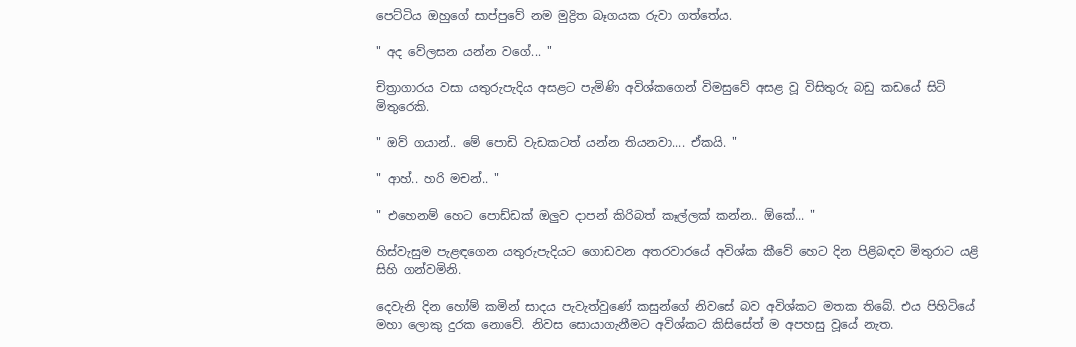පෙට්ටිය ඔහුගේ සාප්පුවේ නම මුද්‍රිත බෑගයක රුවා ගත්තේය.

" අද වේලසන යන්න වගේ... "

චිත්‍රාගාරය වසා යතුරුපැදිය අසළට පැමිණි අවිශ්කගෙන් විමසුවේ අසළ වූ විසිතුරු බඩු කඩයේ සිටි මිතුරෙකි.

" ඔව් ගයාන්.. මේ පොඩි වැඩකටත් යන්න තියනවා.... ඒකයි. "

" ආහ්.. හරි මචන්.. "

" එහෙනම් හෙට පොඩ්ඩක් ඔලුව දාපන් කිරිබත් කෑල්ලක් කන්න.. ඕකේ... "

හිස්වැසුම පැළඳගෙන යතුරුපැදියට ගොඩවන අතරවාරයේ අවිශ්ක කීවේ හෙට දින පිළිබඳව මිතුරාට යළි සිහි ගන්වමිනි.

දෙවැනි දින හෝම් කමින් සාදය පැවැත්වුණේ කසුන්ගේ නිවසේ බව අවිශ්කට මතක තිබේ. එය පිහිටියේ මහා ලොකු දුරක නොවේ. නිවස සොයාගැනීමට අවිශ්කට කිසිසේත් ම අපහසු වූයේ නැත.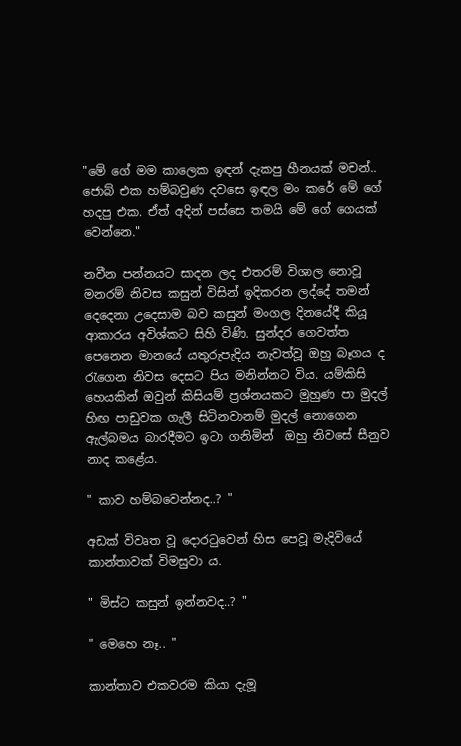"මේ ගේ මම කාලෙක ඉඳන් දැකපු හීනයක් මචන්.. ජොබ් එක හම්බවුණ දවසෙ ඉඳල මං කරේ මේ ගේ හදපු එක. ඒත් අදින් පස්සෙ තමයි මේ ගේ ගෙයක් වෙන්නෙ."

නවීන පන්නයට සාදන ලද එතරම් විශාල නොවූ මනරම් නිවස කසුන් විසින් ඉදිකරන ලද්දේ තමන් දෙදෙනා උදෙසාම බව කසුන් මංගල දිනයේදී කියූ ආකාරය අවිශ්කට සිහි විණි. සුන්දර ගෙවත්ත පෙනෙන මානයේ යතුරුපැදිය නැවත්වූ ඔහු බෑගය ද රැගෙන නිවස දෙසට පිය මනින්නට විය. යම්කිසි හෙයකින් ඔවුන් කිසියම් ප්‍රශ්නයකට මුහුණ පා මුදල් හිඟ පාඩුවක ගැලී සිටිනවානම් මුදල් නොගෙන ඇල්බමය බාරදීමට ඉටා ගනිමින්  ඔහු නිවසේ සීනුව නාද කළේය.

" කාව හම්බවෙන්නද..? "

අඩක් විවෘත වූ දොරටුවෙන් හිස පෙවූ මැදිවියේ කාන්තාවක් විමසුවා ය.

" මිස්ට කසුන් ඉන්නවද..? "

" මෙහෙ නෑ.. "

කාන්තාව එකවරම කියා දැමූ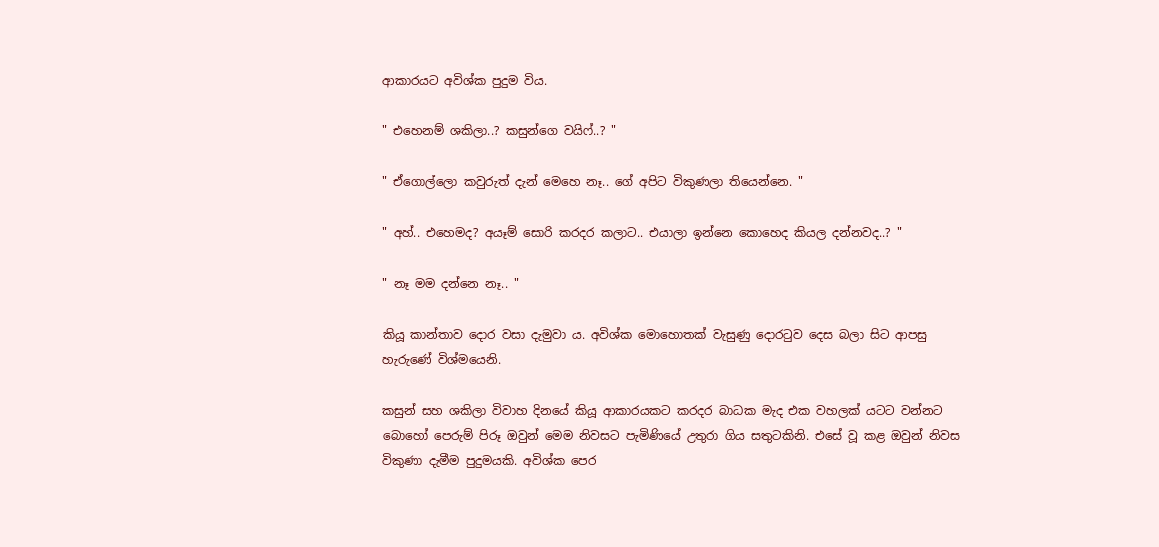ආකාරයට අවිශ්ක පුදුම විය.

" එහෙනම් ශකිලා..? කසුන්ගෙ වයිෆ්..? "

" ඒගොල්ලො කවුරුත් දැන් මෙහෙ නෑ.. ගේ අපිට විකුණලා තියෙන්නෙ. "

" අහ්.. එහෙමද? අයෑම් සොරි කරදර කලාට.. එයාලා ඉන්නෙ කොහෙද කියල දන්නවද..? "

" නෑ මම දන්නෙ නෑ.. "

කියූ කාන්තාව දොර වසා දැමුවා ය. අවිශ්ක මොහොතක් වැසුණු දොරටුව දෙස බලා සිට ආපසු හැරුණේ විශ්මයෙනි.

කසුන් සහ ශකිලා විවාහ දිනයේ කියූ ආකාරයකට කරදර බාධක මැද එක වහලක් යටට වන්නට බොහෝ පෙරුම් පිරූ ඔවුන් මෙම නිවසට පැමිණියේ උතුරා ගිය සතුටකිනි. එසේ වූ කළ ඔවුන් නිවස විකුණා දැමීම පුදුමයකි. අවිශ්ක පෙර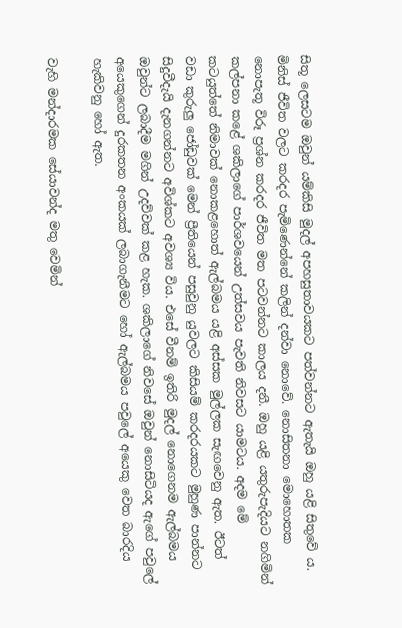සිතූ ලෙසටම ඔවුන් යම්කිසි මුදල් අපහසුතාවයකට පත්වන්නට ඇතැයි ඔහු යළි සිතුවේ ය. මිනිස් ජීවිත වලට කරදර පැමිණෙන්නේ කලින් දන්වා නොවේ. නොසිතනා මොහොතක නොපැතූ විරූ ප්‍රශ්න කරදර ජීවිත මත පටවන්නට කාලය දනී. ඔහු යළි යතුරුපැදියට නගිමින් කල්පනා කළේ ශකිලාගේ පාර්ශවයෙන් උත්සවය පැවති නිවසට යාමටය. අදම මේ කටයුත්තේ නිමාවක් නොකළහොත් ඇල්බමය යළි අස්සක මුල්ලක සැඟවෙනු ඇත. ඊටත් වඩා කුරුලු ජෝඩුවක් මෙන් ප්‍රීතියෙන් පසුවුනු යුවලට කිසියම් කරදරයකට මුහුණ පාන්නට සිදුවීදැයි දැනගන්නට අවිශ්කට අවශ්‍ය විය. එසේ වීනම් ඉතිරි මුදල් නොගෙනම ඇල්බමය ඔවුන්ට ලබාදීම මගින් උදව්වක් කළ හැක. ශකිලාගේ නිවසේ ඔවුන් නොසිටියද ඇගේ පවුලේ අයෙකුගෙන් දුරකතන අංකයක් ලබාගැනීමට හෝ ඇල්බමය පවුලේ අයෙකු වෙත බාරදිය හැකිවනු හෝ ඇත.

වැහි මන්දාරමක සේයාවන්ද මතු වෙමින්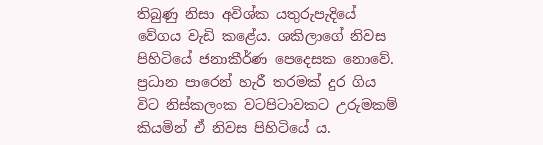තිබුණු නිසා අවිශ්ක යතුරුපැදියේ වේගය වැඩි කළේය. ශකිලාගේ නිවස පිහිටියේ ජනාකීර්ණ පෙදෙසක නොවේ. ප්‍රධාන පාරෙන් හැරී තරමක් දුර ගිය විට නිස්කලංක වටපිටාවකට උරුමකම් කියමින් ඒ නිවස පිහිටියේ ය.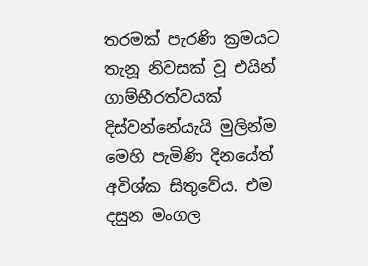තරමක් පැරණි ක්‍රමයට තැනූ නිවසක් වූ එයින් ගාම්භීරත්වයක් දිස්වන්නේයැයි මුලින්ම මෙහි පැමිණි දිනයේත් අවිශ්ක සිතුවේය. එම දසුන මංගල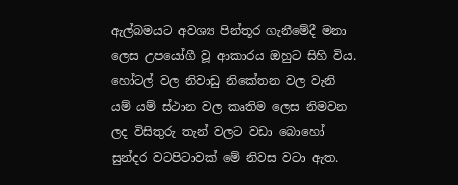ඇල්බමයට අවශ්‍ය පින්තූර ගැනීමේදී මනා ලෙස උපයෝගී වූ ආකාරය ඔහුට සිහි විය. හෝටල් වල නිවාඩු නිකේතන වල වැනි යම් යම් ස්ථාන වල කෘතිම ලෙස නිමවන ලද විසිතුරු තැන් වලට වඩා බොහෝ සුන්දර වටපිටාවක් මේ නිවස වටා ඇත.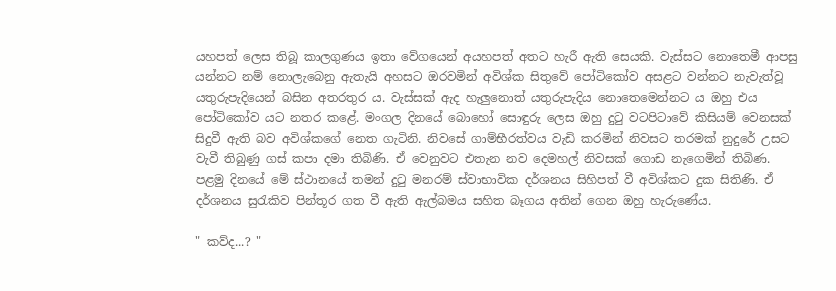යහපත් ලෙස තිබූ කාලගුණය ඉතා වේගයෙන් අයහපත් අතට හැරී ඇති සෙයකි. වැස්සට නොතෙමී ආපසු යන්නට නම් නොලැබෙනු ඇතැයි අහසට ඔරවමින් අවිශ්ක සිතුවේ පෝටිකෝව අසළට වන්නට නැවැත්වූ යතුරුපැදියෙන් බසින අතරතුර ය. වැස්සක් ඇද හැලුනොත් යතුරුපැදිය නොතෙමෙන්නට ය ඔහු එය පෝටිකෝව යට නතර කළේ. මංගල දිනයේ බොහෝ සොඳුරු ලෙස ඔහු දුටු වටපිටාවේ කිසියම් වෙනසක් සිදුවී ඇති බව අවිශ්කගේ නෙත ගැටිනි. නිවසේ ගාම්භීරත්වය වැඩි කරමින් නිවසට තරමක් නුදුරේ උසට වැවී තිබුණු ගස් කපා දමා තිබිණි. ඒ වෙනුවට එතැන නව දෙමහල් නිවසක් ගොඩ නැගෙමින් තිබිණ. පළමු දිනයේ මේ ස්ථානයේ තමන් දුටු මනරම් ස්වාභාවික දර්ශනය සිහිපත් වී අවිශ්කට දුක සිතිණි. ඒ දර්ශනය සුරැකිව පින්තූර ගත වී ඇති ඇල්බමය සහිත බෑගය අතින් ගෙන ඔහු හැරුණේය.

" කව්ද...? "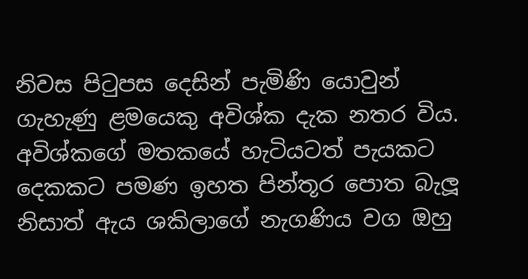නිවස පිටුපස දෙසින් පැමිණි යොවුන් ගැහැණු ළමයෙකු අවිශ්ක දැක නතර විය. අවිශ්කගේ මතකයේ හැටියටත් පැයකට දෙකකට පමණ ඉහත පින්තූර පොත බැලූ නිසාත් ඇය ශකිලාගේ නැගණිය වග ඔහු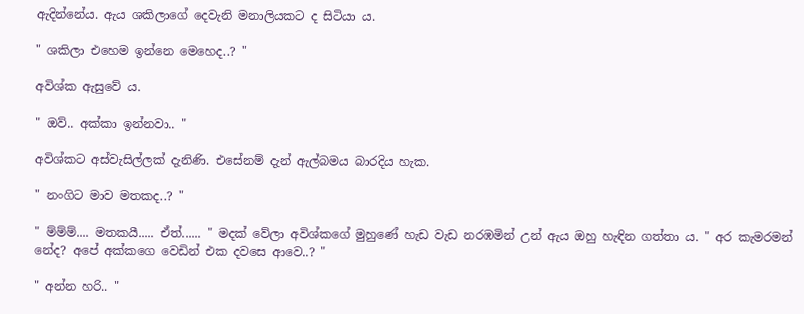ඇදින්නේය. ඇය ශකිලාගේ දෙවැනි මනාලියකට ද සිටියා ය.

" ශකිලා එහෙම ඉන්නෙ මෙහෙද..? "

අවිශ්ක ඇසුවේ ය.

" ඔව්.. අක්කා ඉන්නවා.. "

අවිශ්කට අස්වැසිල්ලක් දැනිණි. එසේනම් දැන් ඇල්බමය බාරදිය හැක.

" නංගිට මාව මතකද..? "

" ම්ම්ම්.... මතකයී..... ඒත්...... " මදක් වේලා අවිශ්කගේ මුහුණේ හැඩ වැඩ නරඹමින් උන් ඇය ඔහු හැඳින ගත්තා ය. " අර කැමරමන් නේද? අපේ අක්කගෙ වෙඩින් එක දවසෙ ආවෙ..? "

" අන්න හරි.. "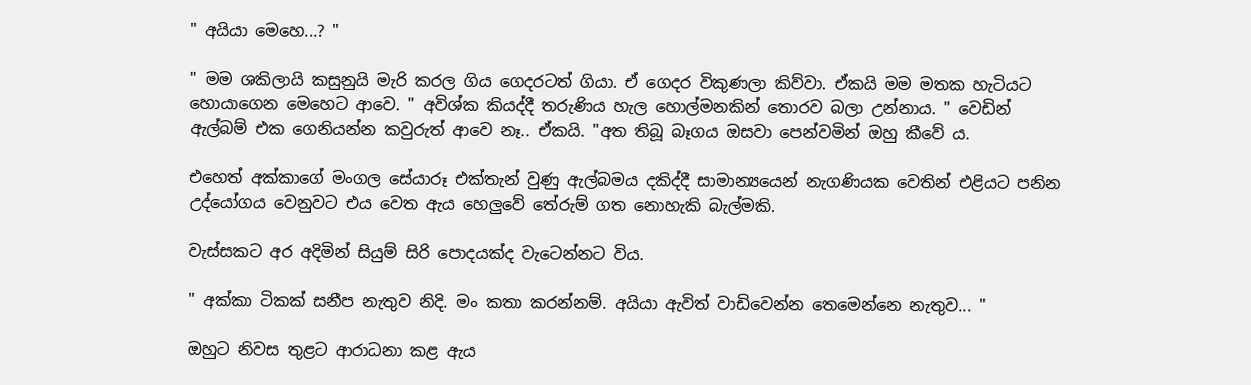" අයියා මෙහෙ...? "

" මම ශකිලායි කසුනුයි මැරි කරල ගිය ගෙදරටත් ගියා. ඒ ගෙදර විකුණලා කිව්වා. ඒකයි මම මතක හැටියට හොයාගෙන මෙහෙට ආවෙ. " අවිශ්ක කියද්දී තරුණිය හැල හොල්මනකින් තොරව බලා උන්නාය. " වෙඩින් ඇල්බම් එක ගෙනියන්න කවුරුත් ආවෙ නෑ.. ඒකයි. "අත තිබූ බෑගය ඔසවා පෙන්වමින් ඔහු කීවේ ය.

එහෙත් අක්කාගේ මංගල සේයාරූ එක්තැන් වුණු ඇල්බමය දකිද්දී සාමාන්‍යයෙන් නැගණියක වෙතින් එළියට පනින උද්යෝගය වෙනුවට එය වෙත ඇය හෙලුවේ තේරුම් ගත නොහැකි බැල්මකි.

වැස්සකට අර අදිමින් සියුම් සිරි පොදයක්ද වැටෙන්නට විය.

" අක්කා ටිකක් සනීප නැතුව නිදි. මං කතා කරන්නම්. අයියා ඇවිත් වාඩිවෙන්න තෙමෙන්නෙ නැතුව... "

ඔහුට නිවස තුළට ආරාධනා කළ ඇය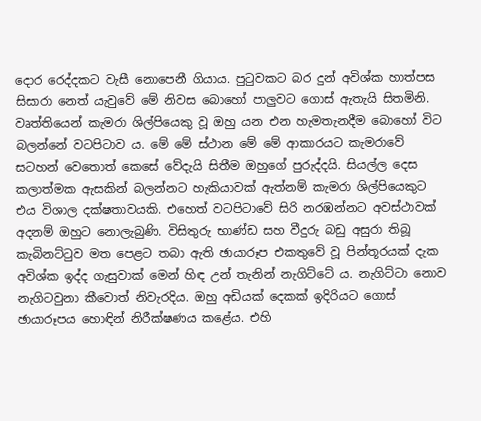දොර රෙද්දකට වැසී නොපෙනී ගියාය. පුටුවකට බර දුන් අවිශ්ක හාත්පස සිසාරා නෙත් යැවුවේ මේ නිවස බොහෝ පාලුවට ගොස් ඇතැයි සිතමිනි. වෘත්තියෙන් කැමරා ශිල්පියෙකු වූ ඔහු යන එන හැමතැනදීම බොහෝ විට බලන්නේ වටපිටාව ය. මේ මේ ස්ථාන මේ මේ ආකාරයට කැමරාවේ සටහන් වෙතොත් කෙසේ වේදැයි සිතීම ඔහුගේ පුරුද්දයි. සියල්ල දෙස කලාත්මක ඇසකින් බලන්නට හැකියාවක් ඇත්නම් කැමරා ශිල්පියෙකුට එය විශාල දක්ෂතාවයකි. එහෙත් වටපිටාවේ සිරි නරඹන්නට අවස්ථාවක් අදනම් ඔහුට නොලැබුණි. විසිතුරු භාණ්ඩ සහ වීදුරු බඩු අසුරා තිබූ කැබිනට්ටුව මත පෙළට තබා ඇති ඡායාරූප එකතුවේ වූ පින්තූරයක් දැක අවිශ්ක ඉද්ද ගැසුවාක් මෙන් හිඳ උන් තැනින් නැගිට්ටේ ය. නැගිට්ටා නොව නැගිටවුනා කීවොත් නිවැරදිය. ඔහු අඩියක් දෙකක් ඉදිරියට ගොස් ඡායාරූපය හොඳින් නිරීක්ෂණය කළේය. එහි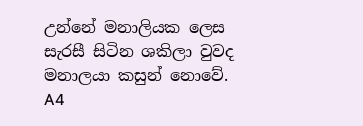උන්නේ මනාලියක ලෙස සැරසී සිටින ශකිලා වුවද මනාලයා කසුන් නොවේ. A4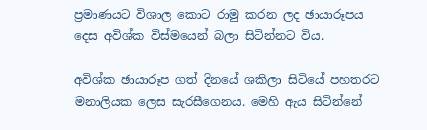ප්‍රමාණයට විශාල කොට රාමු කරන ලද ඡායාරූපය දෙස අවිශ්ක විස්මයෙන් බලා සිටින්නට විය.

අවිශ්ක ඡායාරූප ගත් දිනයේ ශකිලා සිටියේ පහතරට මනාලියක ලෙස සැරසීගෙනය. මෙහි ඇය සිටින්නේ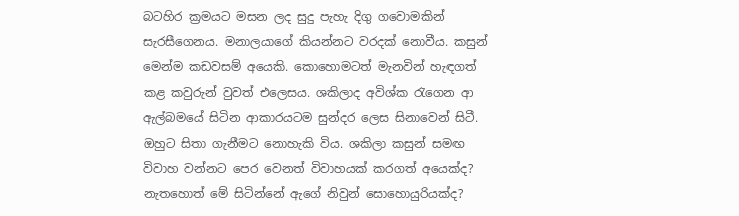බටහිර ක්‍රමයට මසන ලද සුදු පැහැ දිගු ගවොමකින් සැරසීගෙනය. මනාලයාගේ කියන්නට වරදක් නොවීය. කසුන් මෙන්ම කඩවසම් අයෙකි. කොහොමටත් මැනවින් හැඳගත් කළ කවුරුන් වුවත් එලෙසය. ශකිලාද අවිශ්ක රැගෙන ආ ඇල්බමයේ සිටින ආකාරයටම සුන්දර ලෙස සිනාවෙන් සිටී. ඔහුට සිතා ගැනීමට නොහැකි විය. ශකිලා කසුන් සමඟ විවාහ වන්නට පෙර වෙනත් විවාහයක් කරගත් අයෙක්ද? නැතහොත් මේ සිටින්නේ ඇගේ නිවුන් සොහොයුරියක්ද?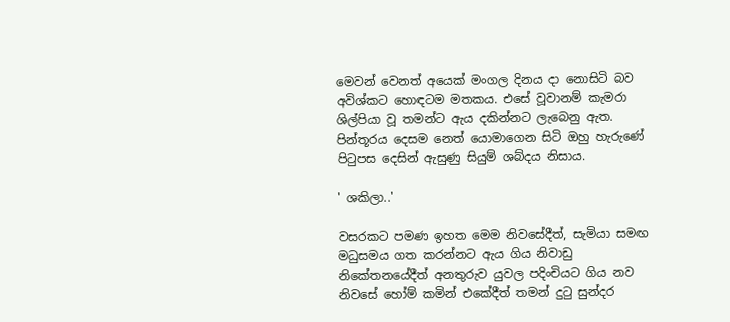මෙවන් වෙනත් අයෙක් මංගල දිනය දා නොසිටි බව අවිශ්කට හොඳටම මතකය. එසේ වූවානම් කැමරා ශිල්පියා වූ තමන්ට ඇය දකින්නට ලැබෙනු ඇත. පින්තූරය දෙසම නෙත් යොමාගෙන සිටි ඔහු හැරුණේ පිටුපස දෙසින් ඇසුණු සියුම් ශබ්දය නිසාය.

' ශකිලා..'

වසරකට පමණ ඉහත මෙම නිවසේදීත්, සැමියා සමඟ මධුසමය ගත කරන්නට ඇය ගිය නිවාඩු නිකේතනයේදීත් අනතුරුව යුවල පදිංචියට ගිය නව නිවසේ හෝම් කමින් එකේදීත් තමන් දුටු සුන්දර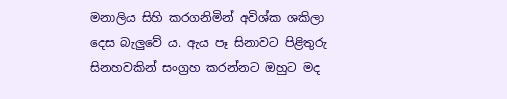මනාලිය සිහි කරගනිමින් අවිශ්ක ශකිලා දෙස බැලුවේ ය. ඇය පෑ සිනාවට පිළිතුරු සිනහවකින් සංග්‍රහ කරන්නට ඔහුට මද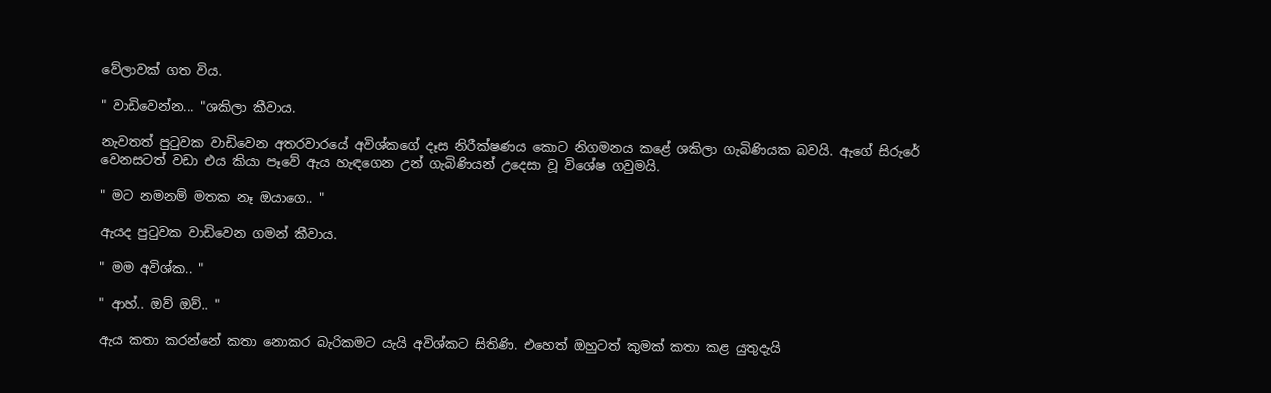වේලාවක් ගත විය.

" වාඩිවෙන්න... "ශකිලා කීවාය.

නැවතත් පුටුවක වාඩිවෙන අතරවාරයේ අවිශ්කගේ දෑස නිරීක්ෂණය කොට නිගමනය කළේ ශකිලා ගැබිණියක බවයි. ඇගේ සිරුරේ වෙනසටත් වඩා එය කියා පෑවේ ඇය හැඳගෙන උන් ගැබිණියන් උදෙසා වූ විශේෂ ගවුමයි.

" මට නමනම් මතක නෑ ඔයාගෙ.. "

ඇයද පුටුවක වාඩිවෙන ගමන් කීවාය.

" මම අවිශ්ක.. "

" ආහ්.. ඔව් ඔව්.. "

ඇය කතා කරන්නේ කතා නොකර බැරිකමට යැයි අවිශ්කට සිතිණි. එහෙත් ඔහුටත් කුමක් කතා කළ යුතුදැයි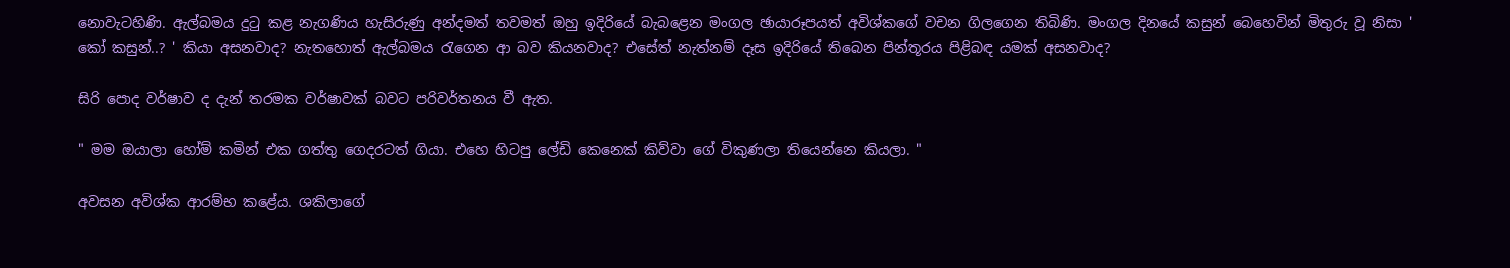නොවැටහිණි. ඇල්බමය දුටු කළ නැගණිය හැසිරුණු අන්දමත් තවමත් ඔහු ඉදිරියේ බැබළෙන මංගල ඡායාරූපයත් අවිශ්කගේ වචන ගිලගෙන තිබිණි. මංගල දිනයේ කසුන් බෙහෙවින් මිතුරු වූ නිසා ' කෝ කසුන්..? ' කියා අසනවාද? නැතහොත් ඇල්බමය රැගෙන ආ බව කියනවාද? එසේත් නැත්නම් දෑස ඉදිරියේ තිබෙන පින්තූරය පිළිබඳ යමක් අසනවාද?

සිරි පොද වර්ෂාව ද දැන් තරමක වර්ෂාවක් බවට පරිවර්තනය වී ඇත.

" මම ඔයාලා හෝම් කමින් එක ගත්තු ගෙදරටත් ගියා. එහෙ හිටපු ලේඩි කෙනෙක් කිව්වා ගේ විකුණලා තියෙන්නෙ කියලා. "

අවසන අවිශ්ක ආරම්භ කළේය. ශකිලාගේ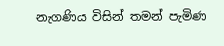නැගණිය විසින් තමන් පැමිණ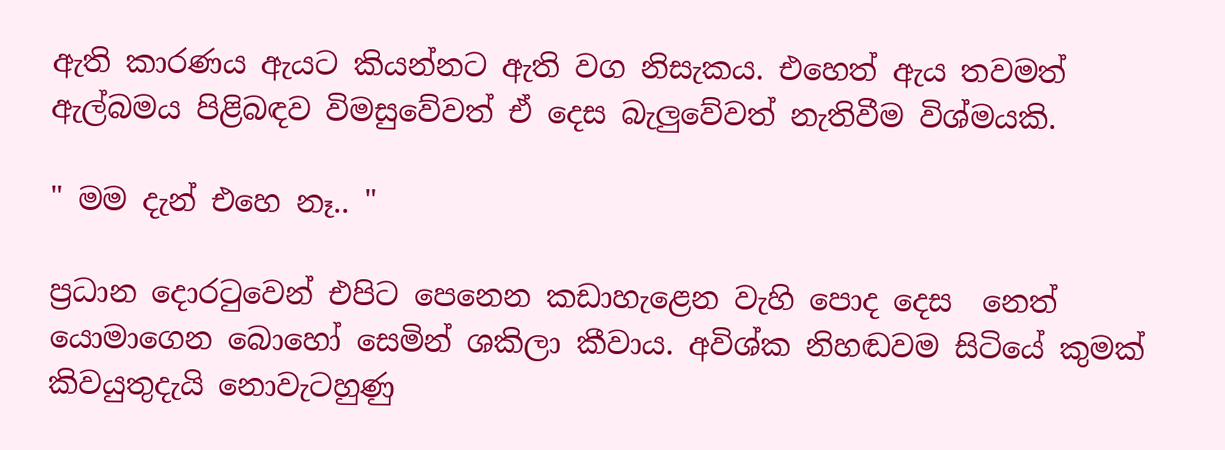ඇති කාරණය ඇයට කියන්නට ඇති වග නිසැකය. එහෙත් ඇය තවමත් ඇල්බමය පිළිබඳව විමසුවේවත් ඒ දෙස බැලුවේවත් නැතිවීම විශ්මයකි.

" මම දැන් එහෙ නෑ.. "

ප්‍රධාන දොරටුවෙන් එපිට පෙනෙන කඩාහැළෙන වැහි පොද දෙස  නෙත් යොමාගෙන බොහෝ සෙමින් ශකිලා කීවාය. අවිශ්ක නිහඬවම සිටියේ කුමක් කිවයුතුදැයි නොවැටහුණු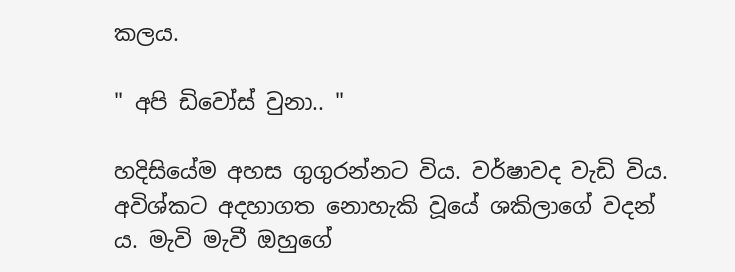කලය.

" අපි ඩිවෝස් වුනා.. "

හදිසියේම අහස ගුගුරන්නට විය. වර්ෂාවද වැඩි විය. අවිශ්කට අදහාගත නොහැකි වූයේ ශකිලාගේ වදන් ය. මැවි මැවී ඔහුගේ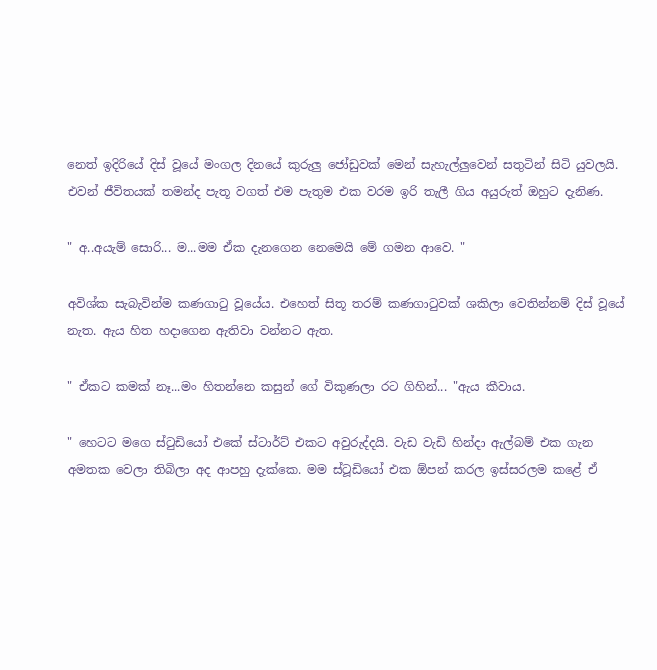නෙත් ඉදිරියේ දිස් වූයේ මංගල දිනයේ කුරුලු ජෝඩුවක් මෙන් සැහැල්ලුවෙන් සතුටින් සිටි යුවලයි. එවන් ජීවිතයක් තමන්ද පැතූ වගත් එම පැතුම එක වරම ඉරි තැලී ගිය අයුරුත් ඔහුට දැනිණ.

" අ..අයැම් සොරි... ම...මම ඒක දැනගෙන නෙමෙයි මේ ගමන ආවෙ. "

අවිශ්ක සැබැවින්ම කණගාටු වූයේය. එහෙත් සිතූ තරම් කණගාටුවක් ශකිලා වෙතින්නම් දිස් වූයේ නැත. ඇය හිත හදාගෙන ඇතිවා වන්නට ඇත.

" ඒකට කමක් නෑ...මං හිතන්නෙ කසුන් ගේ විකුණලා රට ගිහින්... "ඇය කීවාය.

" හෙටට මගෙ ස්ටුඩියෝ එකේ ස්ටාර්ට් එකට අවුරුද්දයි. වැඩ වැඩි හින්දා ඇල්බම් එක ගැන අමතක වෙලා තිබිලා අද ආපහු දැක්කෙ. මම ස්ටූඩියෝ එක ඕපන් කරල ඉස්සරලම කළේ ඒ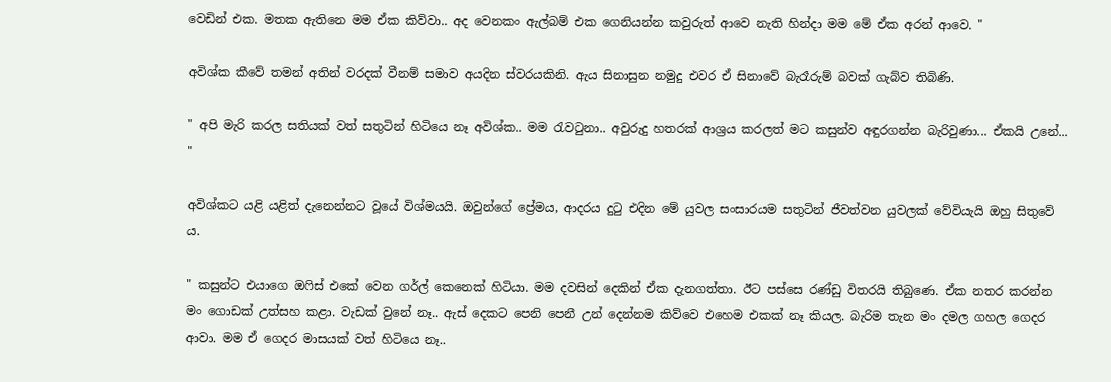වෙඩින් එක. මතක ඇතිනෙ මම ඒක කිව්වා.. අද වෙනකං ඇල්බම් එක ගෙනියන්න කවුරුත් ආවෙ නැති හින්දා මම මේ ඒක අරන් ආවෙ. "

අවිශ්ක කීවේ තමන් අතින් වරදක් වීනම් සමාව අයදින ස්වරයකිනි. ඇය සිනාසුන නමුදු එවර ඒ සිනාවේ බැරෑරුම් බවක් ගැබ්ව තිබිණි.

" අපි මැරි කරල සතියක් වත් සතුටින් හිටියෙ නෑ අවිශ්ක.. මම රැවටුනා.. අවුරුදු හතරක් ආශ්‍රය කරලත් මට කසුන්ව අඳුරගන්න බැරිවුණා... ඒකයි උනේ... "

අවිශ්කට යළි යළිත් දැනෙන්නට වූයේ විශ්මයයි. ඔවුන්ගේ ප්‍රේමය, ආදරය දුටු එදින මේ යුවල සංසාරයම සතුටින් ජීවත්වන යුවලක් වේවියැයි ඔහු සිතුවේ ය.

" කසුන්ට එයාගෙ ඔෆිස් එකේ වෙන ගර්ල් කෙනෙක් හිටියා. මම දවසින් දෙකින් ඒක දැනගත්තා. ඊට පස්සෙ රණ්ඩු විතරයි තිබුණෙ. ඒක නතර කරන්න මං ගොඩක් උත්සහ කළා. වැඩක් වුනේ නෑ.. ඇස් දෙකට පෙනි පෙනී උන් දෙන්නම කිව්වෙ එහෙම එකක් නෑ කියල. බැරිම තැන මං දමල ගහල ගෙදර ආවා. මම ඒ ගෙදර මාසයක් වත් හිටියෙ නෑ..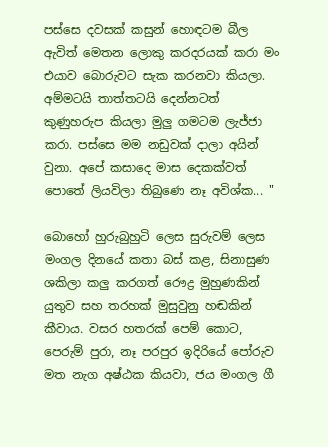පස්සෙ දවසක් කසුන් හොඳටම බීල ඇවිත් මෙතන ලොකු කරදරයක් කරා මං එයාව බොරුවට සැක කරනවා කියලා. අම්මටයි තාත්තටයි දෙන්නටත් කුණුහරුප කියලා මුලු ගමටම ලැජ්ජා කරා. පස්සෙ මම නඩුවක් දාලා අයින් වුනා. අපේ කසාදෙ මාස දෙකක්වත් පොතේ ලියවිලා තිබුණෙ නෑ අවිශ්ක... "

බොහෝ හුරුබුහුටි ලෙස සුරුවම් ලෙස මංගල දිනයේ කතා බස් කළ, සිනාසුණ ශකිලා කලු කරගත් රෞද්‍ර මුහුණකින් යුතුව සහ තරහක් මුසුවුනු හඬකින් කීවාය. වසර හතරක් පෙම් කොට, පෙරුම් පුරා, නෑ පරපුර ඉදිරියේ පෝරුව මත නැග අෂ්ඨක කියවා, ජය මංගල ගී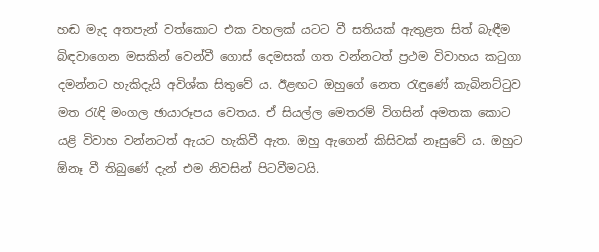හඬ මැද අතපැන් වත්කොට එක වහලක් යටට වී සතියක් ඇතුළත සිත් බැඳීම බිඳවාගෙන මසකින් වෙන්වී ගොස් දෙමසක් ගත වන්නටත් ප්‍රථම විවාහය කටුගා දමන්නට හැකිදැයි අවිශ්ක සිතුවේ ය. ඊළඟට ඔහුගේ නෙත රැඳුණේ කැබිනට්ටුව මත රැඳි මංගල ඡායාරූපය වෙතය. ඒ සියල්ල මෙතරම් විගසින් අමතක කොට යළි විවාහ වන්නටත් ඇයට හැකිවී ඇත. ඔහු ඇගෙන් කිසිවක් නෑසුවේ ය. ඔහුට ඕනෑ වී තිබුණේ දැන් එම නිවසින් පිටවීමටයි.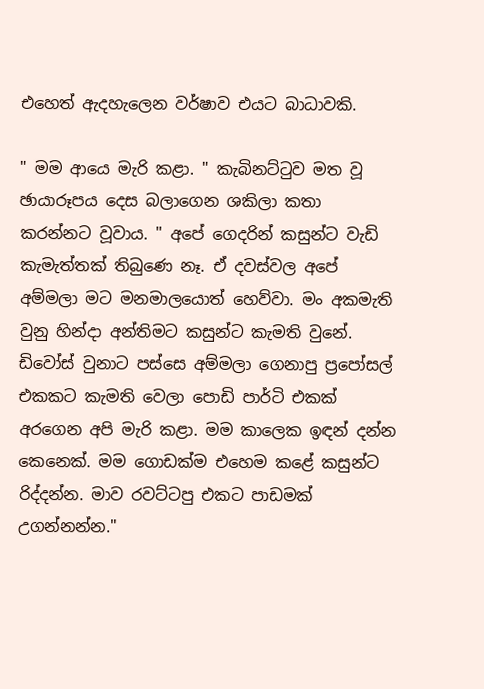එහෙත් ඇදහැලෙන වර්ෂාව එයට බාධාවකි.

" මම ආයෙ මැරි කළා. " කැබිනට්ටුව මත වූ ඡායාරූපය දෙස බලාගෙන ශකිලා කතා කරන්නට වූවාය. " අපේ ගෙදරින් කසුන්ට වැඩි කැමැත්තක් තිබුණෙ නෑ. ඒ දවස්වල අපේ අම්මලා මට මනමාලයොත් හෙව්වා. මං අකමැති වුනු හින්දා අන්තිමට කසුන්ට කැමති වුනේ. ඩිවෝස් වුනාට පස්සෙ අම්මලා ගෙනාපු ප්‍රපෝසල් එකකට කැමති වෙලා පොඩි පාර්ටි එකක් අරගෙන අපි මැරි කළා. මම කාලෙක ඉඳන් දන්න කෙනෙක්. මම ගොඩක්ම එහෙම කළේ කසුන්ට රිද්දන්න. මාව රවට්ටපු එකට පාඩමක් උගන්නන්න."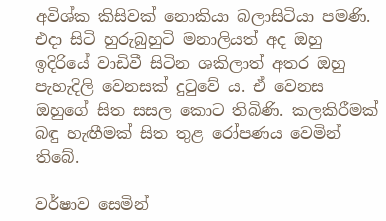අවිශ්ක කිසිවක් නොකියා බලාසිටියා පමණි. එදා සිටි හුරුබුහුටි මනාලියත් අද ඔහු ඉදිරියේ වාඩිවී සිටින ශකිලාත් අතර ඔහු පැහැදිලි වෙනසක් දුටුවේ ය. ඒ වෙනස ඔහුගේ සිත සසල කොට තිබිණි. කලකිරීමක් බඳු හැඟීමක් සිත තුළ රෝපණය වෙමින් තිබේ.

වර්ෂාව සෙමින්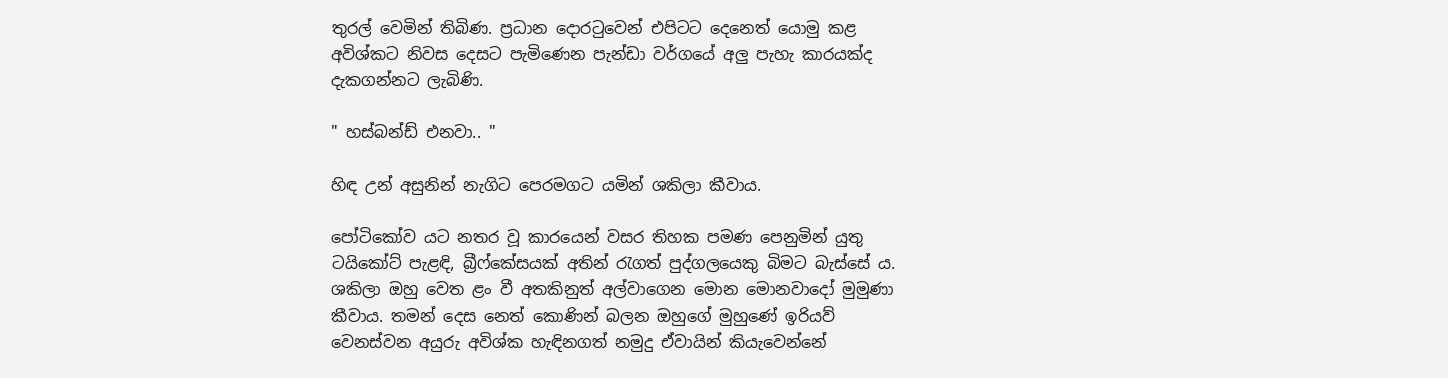තුරල් වෙමින් තිබිණ. ප්‍රධාන දොරටුවෙන් එපිටට දෙනෙත් යොමු කළ අවිශ්කට නිවස දෙසට පැමිණෙන පැන්ඩා වර්ගයේ අලු පැහැ කාරයක්ද දැකගන්නට ලැබිණි.

" හස්බන්ඩ් එනවා.. "

හිඳ උන් අසුනින් නැගිට පෙරමගට යමින් ශකිලා කීවාය.

පෝටිකෝව යට නතර වූ කාරයෙන් වසර තිහක පමණ පෙනුමින් යුතු ටයිකෝට් පැළඳි, බ්‍රීෆ්කේසයක් අතින් රැගත් පුද්ගලයෙකු බිමට බැස්සේ ය. ශකිලා ඔහු වෙත ළං වී අතකිනුත් අල්වාගෙන මොන මොනවාදෝ මුමුණා කීවාය. තමන් දෙස නෙත් කොණින් බලන ඔහුගේ මුහුණේ ඉරියව් වෙනස්වන අයුරු අවිශ්ක හැඳිනගත් නමුදු ඒවායින් කියැවෙන්නේ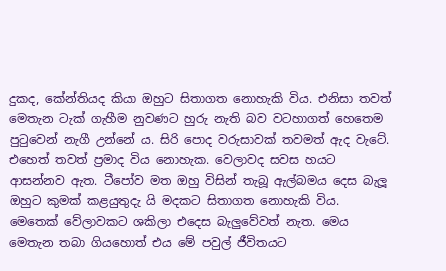දුකද, කේන්තියද කියා ඔහුට සිතාගත නොහැකි විය. එනිසා තවත් මෙතැන ටැක් ගැහීම නුවණට හුරු නැති බව වටහාගත් හෙතෙම පුටුවෙන් නැගී උන්නේ ය. සිරි පොද වරුසාවක් තවමත් ඇද වැටේ. එහෙත් තවත් ප්‍රමාද විය නොහැක. වෙලාවද සවස හයට ආසන්නව ඇත. ටීපෝව මත ඔහු විසින් තැබූ ඇල්බමය දෙස බැලූ ඔහුට කුමක් කළයුතුදැ යි මදකට සිතාගත නොහැකි විය. මෙතෙක් වේලාවකට ශකිලා එදෙස බැලුවේවත් නැත. මෙය මෙතැන තබා ගියහොත් එය මේ පවුල් ජීවිතයට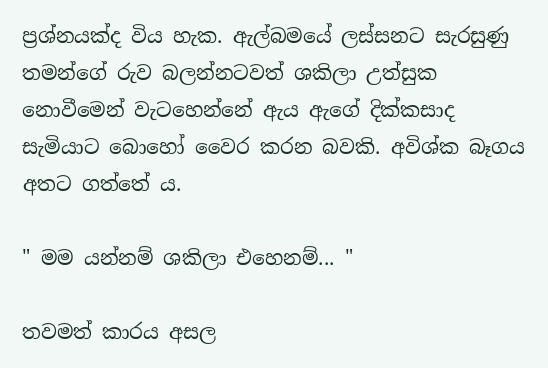ප්‍රශ්නයක්ද විය හැක. ඇල්බමයේ ලස්සනට සැරසුණු තමන්ගේ රුව බලන්නටවත් ශකිලා උත්සුක නොවීමෙන් වැටහෙන්නේ ඇය ඇගේ දික්කසාද සැමියාට බොහෝ වෛර කරන බවකි. අවිශ්ක බෑගය අතට ගත්තේ ය.

" මම යන්නම් ශකිලා එහෙනම්... "

තවමත් කාරය අසල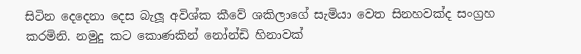සිටින දෙදෙනා දෙස බැලූ අවිශ්ක කීවේ ශකිලාගේ සැමියා වෙත සිනහවක්ද සංග්‍රහ කරමිනි. නමුදු කට කොණකින් නෝන්ඩි හිනාවක්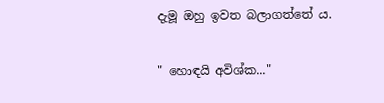දැමූ ඔහු ඉවත බලාගත්තේ ය.

" හොඳයි අවිශ්ක..."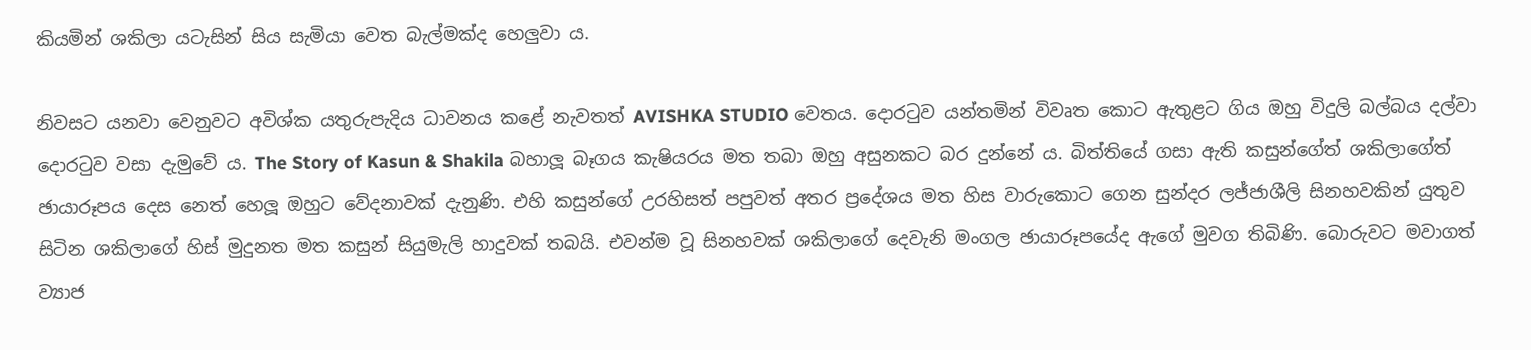කියමින් ශකිලා යටැසින් සිය සැමියා වෙත බැල්මක්ද හෙලුවා ය.

නිවසට යනවා වෙනුවට අවිශ්ක යතුරුපැදිය ධාවනය කළේ නැවතත් AVISHKA STUDIO වෙතය. දොරටුව යන්තමින් විවෘත කොට ඇතුළට ගිය ඔහු විදුලි බල්බය දල්වා දොරටුව වසා දැමුවේ ය. The Story of Kasun & Shakila බහාලූ බෑගය කැෂියරය මත තබා ඔහු අසුනකට බර දුන්නේ ය. බිත්තියේ ගසා ඇති කසුන්ගේත් ශකිලාගේත් ඡායාරූපය දෙස නෙත් හෙලූ ඔහුට වේදනාවක් දැනුණි. එහි කසුන්ගේ උරහිසත් පපුවත් අතර ප්‍රදේශය මත හිස වාරුකොට ගෙන සුන්දර ලජ්ජාශීලි සිනහවකින් යුතුව සිටින ශකිලාගේ හිස් මුදුනත මත කසුන් සියුමැලි හාදුවක් තබයි. එවන්ම වූ සිනහවක් ශකිලාගේ දෙවැනි මංගල ඡායාරූපයේද ඇගේ මුවග තිබිණි. බොරුවට මවාගත් ව්‍යාජ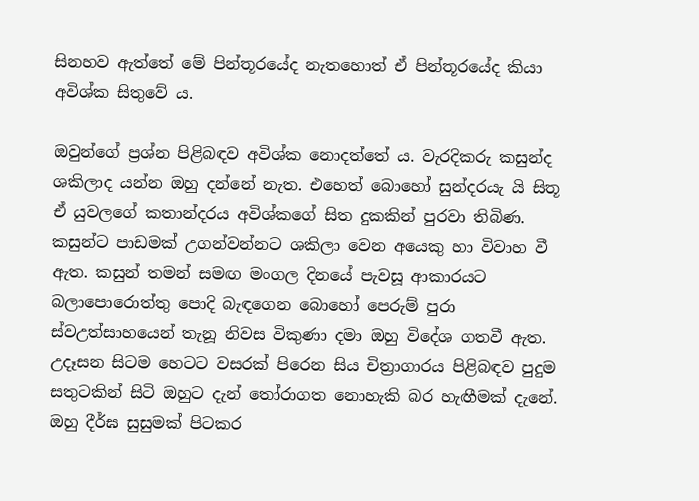සිනහව ඇත්තේ මේ පින්තූරයේද නැතහොත් ඒ පින්තූරයේද කියා අවිශ්ක සිතුවේ ය.

ඔවුන්ගේ ප්‍රශ්න පිළිබඳව අවිශ්ක නොදත්තේ ය. වැරදිකරු කසුන්ද ශකිලාද යන්න ඔහු දන්නේ නැත. එහෙත් බොහෝ සුන්දරයැ යි සිතූ ඒ යුවලගේ කතාන්දරය අවිශ්කගේ සිත දුකකින් පුරවා තිබිණ. කසුන්ට පාඩමක් උගන්වන්නට ශකිලා වෙන අයෙකු හා විවාහ වී ඇත. කසුන් තමන් සමඟ මංගල දිනයේ පැවසූ ආකාරයට බලාපොරොත්තු පොදි බැඳගෙන බොහෝ පෙරුම් පුරා ස්වඋත්සාහයෙන් තැනූ නිවස විකුණා දමා ඔහු විදේශ ගතවී ඇත. උදෑසන සිටම හෙටට වසරක් පිරෙන සිය චිත්‍රාගාරය පිළිබඳව පුදුම සතුටකින් සිටි ඔහුට දැන් තෝරාගත නොහැකි බර හැඟීමක් දැනේ. ඔහු දීර්ඝ සුසුමක් පිටකර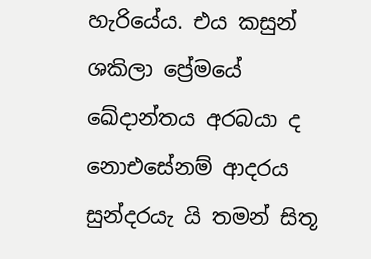හැරියේය. එය කසුන් ශකිලා ප්‍රේමයේ ඛේදාන්තය අරබයා ද නොඑසේනම් ආදරය සුන්දරයැ යි තමන් සිතූ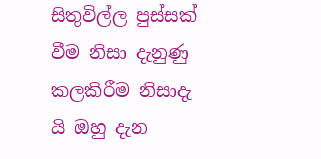සිතුවිල්ල පුස්සක් වීම නිසා දැනුණු කලකිරීම නිසාදැ යි ඔහු දැන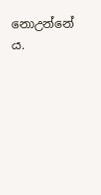නොඋන්නේ ය.